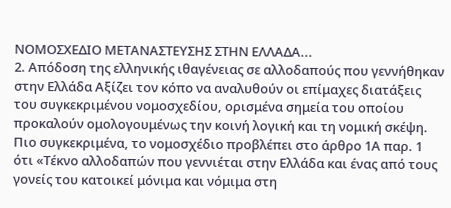ΝΟΜΟΣΧΕΔΙΟ ΜΕΤΑΝΑΣΤΕΥΣΗΣ ΣΤΗΝ ΕΛΛΑΔΑ...
2. Απόδοση της ελληνικής ιθαγένειας σε αλλοδαπούς που γεννήθηκαν στην Ελλάδα Aξίζει τον κόπο να αναλυθούν οι επίμαχες διατάξεις του συγκεκριμένου νομοσχεδίου, ορισμένα σημεία του οποίου προκαλούν ομολογουμένως την κοινή λογική και τη νομική σκέψη. Πιο συγκεκριμένα, το νομοσχέδιο προβλέπει στο άρθρο 1Α παρ. 1 ότι «Τέκνο αλλοδαπών που γεννιέται στην Ελλάδα και ένας από τους γονείς του κατοικεί μόνιμα και νόμιμα στη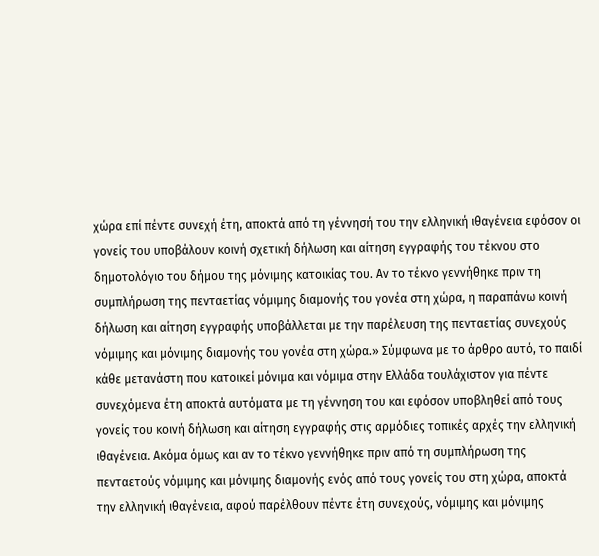χώρα επί πέντε συνεχή έτη, αποκτά από τη γέννησή του την ελληνική ιθαγένεια εφόσον οι γονείς του υποβάλουν κοινή σχετική δήλωση και αίτηση εγγραφής του τέκνου στο δημοτολόγιο του δήμου της μόνιμης κατοικίας του. Αν το τέκνο γεννήθηκε πριν τη συμπλήρωση της πενταετίας νόμιμης διαμονής του γονέα στη χώρα, η παραπάνω κοινή δήλωση και αίτηση εγγραφής υποβάλλεται με την παρέλευση της πενταετίας συνεχούς νόμιμης και μόνιμης διαμονής του γονέα στη χώρα.» Σύμφωνα με το άρθρο αυτό, το παιδί κάθε μετανάστη που κατοικεί μόνιμα και νόμιμα στην Ελλάδα τουλάχιστον για πέντε συνεχόμενα έτη αποκτά αυτόματα με τη γέννηση του και εφόσον υποβληθεί από τους γονείς του κοινή δήλωση και αίτηση εγγραφής στις αρμόδιες τοπικές αρχές την ελληνική ιθαγένεια. Ακόμα όμως και αν το τέκνο γεννήθηκε πριν από τη συμπλήρωση της πενταετούς νόμιμης και μόνιμης διαμονής ενός από τους γονείς του στη χώρα, αποκτά την ελληνική ιθαγένεια, αφού παρέλθουν πέντε έτη συνεχούς, νόμιμης και μόνιμης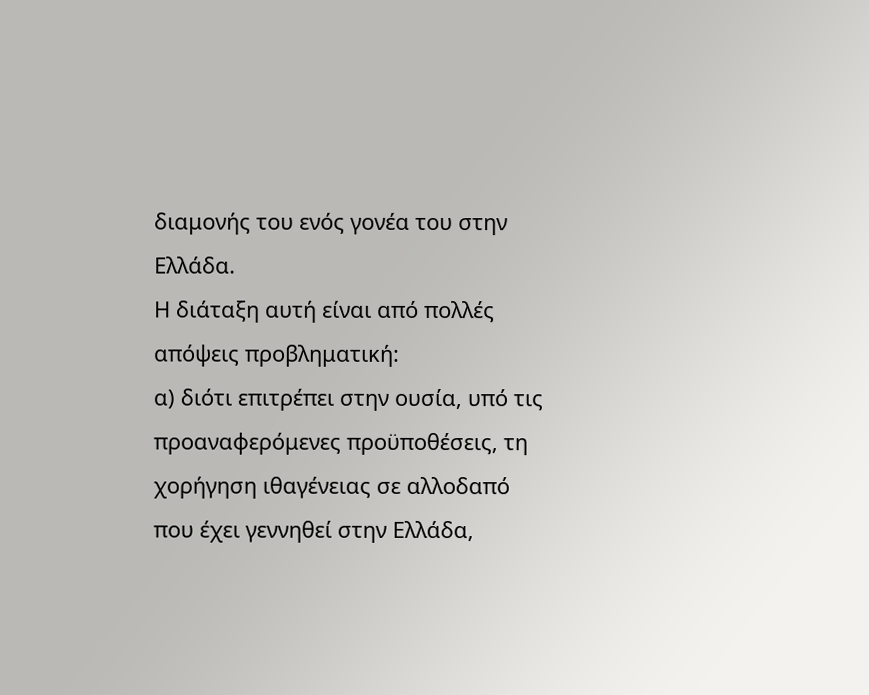διαμονής του ενός γονέα του στην Ελλάδα.
Η διάταξη αυτή είναι από πολλές απόψεις προβληματική:
α) διότι επιτρέπει στην ουσία, υπό τις προαναφερόμενες προϋποθέσεις, τη χορήγηση ιθαγένειας σε αλλοδαπό που έχει γεννηθεί στην Ελλάδα,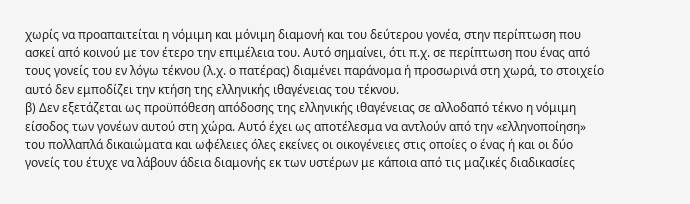χωρίς να προαπαιτείται η νόμιμη και μόνιμη διαμονή και του δεύτερου γονέα, στην περίπτωση που ασκεί από κοινού με τον έτερο την επιμέλεια του. Αυτό σημαίνει, ότι π.χ. σε περίπτωση που ένας από τους γονείς του εν λόγω τέκνου (λ.χ. ο πατέρας) διαμένει παράνομα ή προσωρινά στη χωρά, το στοιχείο αυτό δεν εμποδίζει την κτήση της ελληνικής ιθαγένειας του τέκνου.
β) Δεν εξετάζεται ως προϋπόθεση απόδοσης της ελληνικής ιθαγένειας σε αλλοδαπό τέκνο η νόμιμη είσοδος των γονέων αυτού στη χώρα. Αυτό έχει ως αποτέλεσμα να αντλούν από την «ελληνοποίηση» του πολλαπλά δικαιώματα και ωφέλειες όλες εκείνες οι οικογένειες στις οποίες ο ένας ή και οι δύο γονείς του έτυχε να λάβουν άδεια διαμονής εκ των υστέρων με κάποια από τις μαζικές διαδικασίες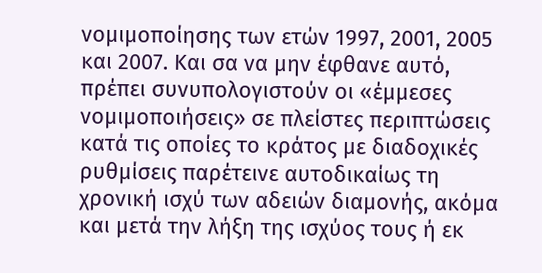νομιμοποίησης των ετών 1997, 2001, 2005 και 2007. Και σα να μην έφθανε αυτό, πρέπει συνυπολογιστούν οι «έμμεσες νομιμοποιήσεις» σε πλείστες περιπτώσεις κατά τις οποίες το κράτος με διαδοχικές ρυθμίσεις παρέτεινε αυτοδικαίως τη χρονική ισχύ των αδειών διαμονής, ακόμα και μετά την λήξη της ισχύος τους ή εκ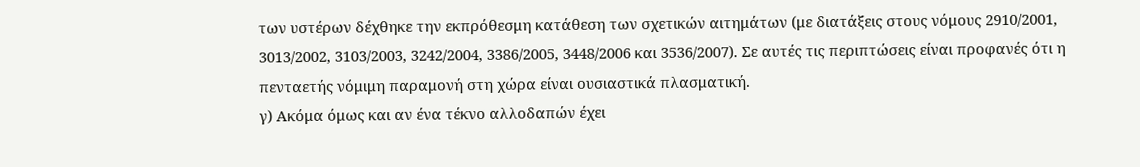των υστέρων δέχθηκε την εκπρόθεσμη κατάθεση των σχετικών αιτημάτων (με διατάξεις στους νόμους 2910/2001, 3013/2002, 3103/2003, 3242/2004, 3386/2005, 3448/2006 και 3536/2007). Σε αυτές τις περιπτώσεις είναι προφανές ότι η πενταετής νόμιμη παραμονή στη χώρα είναι ουσιαστικά πλασματική.
γ) Ακόμα όμως και αν ένα τέκνο αλλοδαπών έχει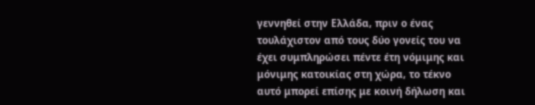γεννηθεί στην Ελλάδα, πριν ο ένας τουλάχιστον από τους δύο γονείς του να έχει συμπληρώσει πέντε έτη νόμιμης και μόνιμης κατοικίας στη χώρα, το τέκνο αυτό μπορεί επίσης με κοινή δήλωση και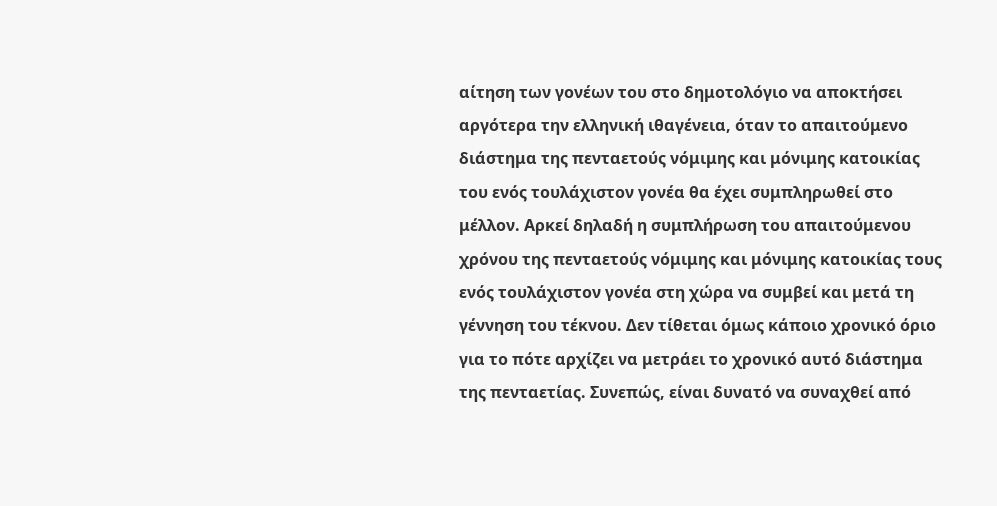αίτηση των γονέων του στο δημοτολόγιο να αποκτήσει αργότερα την ελληνική ιθαγένεια, όταν το απαιτούμενο διάστημα της πενταετούς νόμιμης και μόνιμης κατοικίας του ενός τουλάχιστον γονέα θα έχει συμπληρωθεί στο μέλλον. Αρκεί δηλαδή η συμπλήρωση του απαιτούμενου χρόνου της πενταετούς νόμιμης και μόνιμης κατοικίας τους ενός τουλάχιστον γονέα στη χώρα να συμβεί και μετά τη γέννηση του τέκνου. Δεν τίθεται όμως κάποιο χρονικό όριο για το πότε αρχίζει να μετράει το χρονικό αυτό διάστημα της πενταετίας. Συνεπώς, είναι δυνατό να συναχθεί από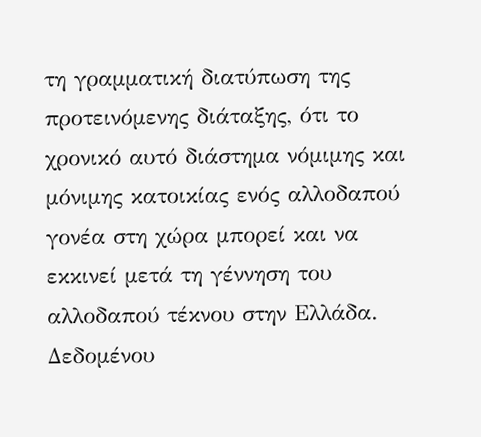τη γραμματική διατύπωση της προτεινόμενης διάταξης, ότι το χρονικό αυτό διάστημα νόμιμης και μόνιμης κατοικίας ενός αλλοδαπού γονέα στη χώρα μπορεί και να εκκινεί μετά τη γέννηση του αλλοδαπού τέκνου στην Ελλάδα. Δεδομένου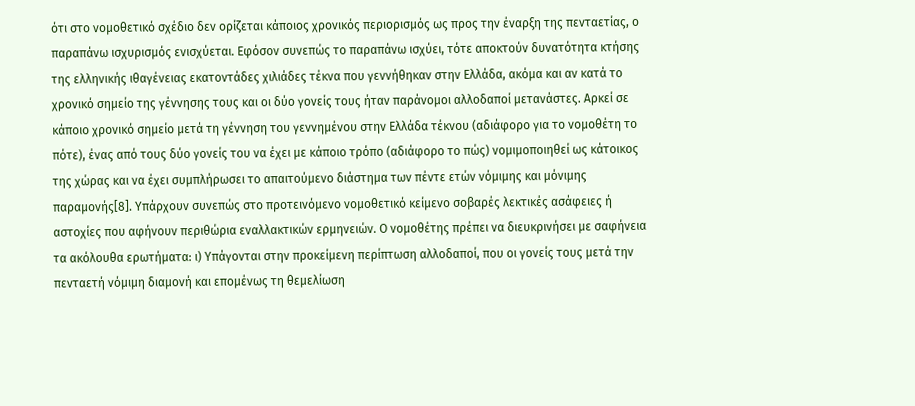ότι στο νομοθετικό σχέδιο δεν ορίζεται κάποιος χρονικός περιορισμός ως προς την έναρξη της πενταετίας, ο παραπάνω ισχυρισμός ενισχύεται. Εφόσον συνεπώς το παραπάνω ισχύει, τότε αποκτούν δυνατότητα κτήσης της ελληνικής ιθαγένειας εκατοντάδες χιλιάδες τέκνα που γεννήθηκαν στην Ελλάδα, ακόμα και αν κατά το χρονικό σημείο της γέννησης τους και οι δύο γονείς τους ήταν παράνομοι αλλοδαποί μετανάστες. Αρκεί σε κάποιο χρονικό σημείο μετά τη γέννηση του γεννημένου στην Ελλάδα τέκνου (αδιάφορο για το νομοθέτη το πότε), ένας από τους δύο γονείς του να έχει με κάποιο τρόπο (αδιάφορο το πώς) νομιμοποιηθεί ως κάτοικος της χώρας και να έχει συμπλήρωσει το απαιτούμενο διάστημα των πέντε ετών νόμιμης και μόνιμης παραμονής[8]. Υπάρχουν συνεπώς στο προτεινόμενο νομοθετικό κείμενο σοβαρές λεκτικές ασάφειες ή αστοχίες που αφήνουν περιθώρια εναλλακτικών ερμηνειών. Ο νομοθέτης πρέπει να διευκρινήσει με σαφήνεια τα ακόλουθα ερωτήματα: ι) Υπάγονται στην προκείμενη περίπτωση αλλοδαποί, που οι γονείς τους μετά την πενταετή νόμιμη διαμονή και επομένως τη θεμελίωση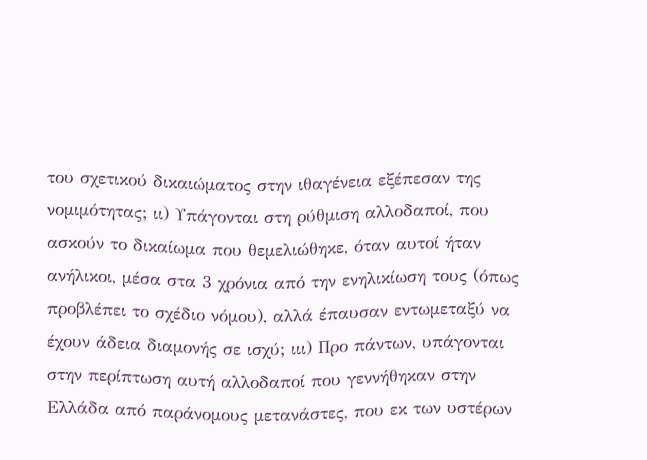του σχετικού δικαιώματος στην ιθαγένεια εξέπεσαν της νομιμότητας; ιι) Υπάγονται στη ρύθμιση αλλοδαποί, που ασκούν το δικαίωμα που θεμελιώθηκε, όταν αυτοί ήταν ανήλικοι, μέσα στα 3 χρόνια από την ενηλικίωση τους (όπως προβλέπει το σχέδιο νόμου), αλλά έπαυσαν εντωμεταξύ να έχουν άδεια διαμονής σε ισχύ; ιιι) Προ πάντων, υπάγονται στην περίπτωση αυτή αλλοδαποί που γεννήθηκαν στην Ελλάδα από παράνομους μετανάστες, που εκ των υστέρων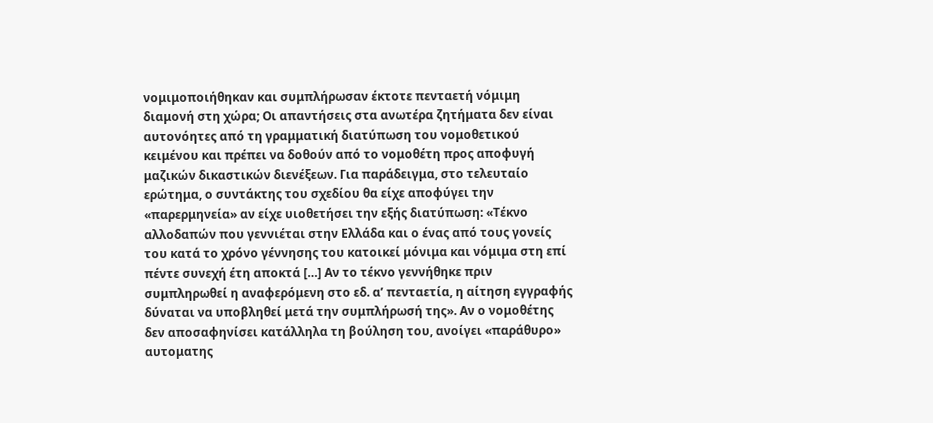νομιμοποιήθηκαν και συμπλήρωσαν έκτοτε πενταετή νόμιμη διαμονή στη χώρα; Οι απαντήσεις στα ανωτέρα ζητήματα δεν είναι αυτονόητες από τη γραμματική διατύπωση του νομοθετικού κειμένου και πρέπει να δοθούν από το νομοθέτη προς αποφυγή μαζικών δικαστικών διενέξεων. Για παράδειγμα, στο τελευταίο ερώτημα, ο συντάκτης του σχεδίου θα είχε αποφύγει την «παρερμηνεία» αν είχε υιοθετήσει την εξής διατύπωση: «Τέκνο αλλοδαπών που γεννιέται στην Ελλάδα και ο ένας από τους γονείς του κατά το χρόνο γέννησης του κατοικεί μόνιμα και νόμιμα στη επί πέντε συνεχή έτη αποκτά […] Αν το τέκνο γεννήθηκε πριν συμπληρωθεί η αναφερόμενη στο εδ. α’ πενταετία, η αίτηση εγγραφής δύναται να υποβληθεί μετά την συμπλήρωσή της». Αν ο νομοθέτης δεν αποσαφηνίσει κατάλληλα τη βούληση του, ανοίγει «παράθυρο» αυτοματης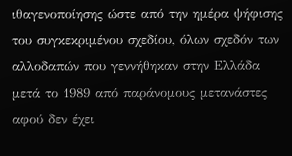ιθαγενοποίησης ώστε από την ημέρα ψήφισης του συγκεκριμένου σχεδίου, όλων σχεδόν των αλλοδαπών που γεννήθηκαν στην Ελλάδα μετά το 1989 από παράνομους μετανάστες αφού δεν έχει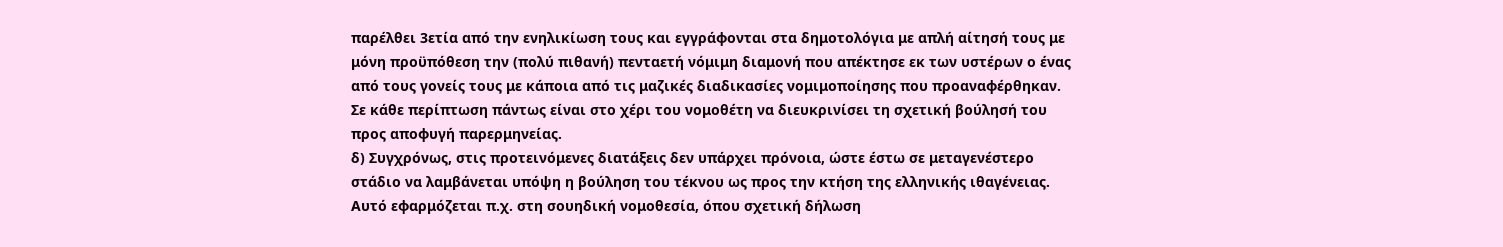παρέλθει 3ετία από την ενηλικίωση τους και εγγράφονται στα δημοτολόγια με απλή αίτησή τους με μόνη προϋπόθεση την (πολύ πιθανή) πενταετή νόμιμη διαμονή που απέκτησε εκ των υστέρων ο ένας από τους γονείς τους με κάποια από τις μαζικές διαδικασίες νομιμοποίησης που προαναφέρθηκαν. Σε κάθε περίπτωση πάντως είναι στο χέρι του νομοθέτη να διευκρινίσει τη σχετική βούλησή του προς αποφυγή παρερμηνείας.
δ) Συγχρόνως, στις προτεινόμενες διατάξεις δεν υπάρχει πρόνοια, ώστε έστω σε μεταγενέστερο στάδιο να λαμβάνεται υπόψη η βούληση του τέκνου ως προς την κτήση της ελληνικής ιθαγένειας. Αυτό εφαρμόζεται π.χ. στη σουηδική νομοθεσία, όπου σχετική δήλωση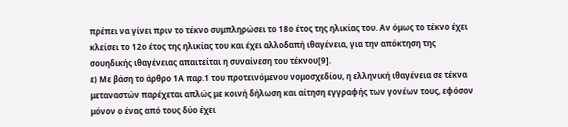πρέπει να γίνει πριν το τέκνο συμπληρώσει το 18ο έτος της ηλικίας του. Αν όμως το τέκνο έχει κλείσει το 12ο έτος της ηλικίας του και έχει αλλοδαπή ιθαγένεια, για την απόκτηση της σουηδικής ιθαγένειας απαιτείται η συναίνεση του τέκνου[9].
ε) Με βάση το άρθρο 1Α παρ.1 του προτεινόμενου νομοσχεδίου, η ελληνική ιθαγένεια σε τέκνα μεταναστών παρέχεται απλώς με κοινή δήλωση και αίτηση εγγραφής των γονέων τους, εφόσον μόνον ο ένας από τους δύο έχει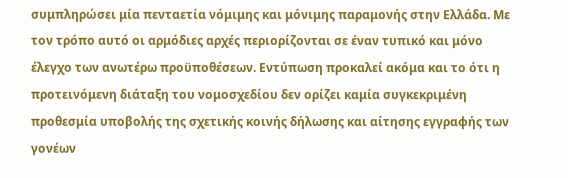συμπληρώσει μία πενταετία νόμιμης και μόνιμης παραμονής στην Ελλάδα. Με τον τρόπο αυτό οι αρμόδιες αρχές περιορίζονται σε έναν τυπικό και μόνο έλεγχο των ανωτέρω προϋποθέσεων. Εντύπωση προκαλεί ακόμα και το ότι η προτεινόμενη διάταξη του νομοσχεδίου δεν ορίζει καμία συγκεκριμένη προθεσμία υποβολής της σχετικής κοινής δήλωσης και αίτησης εγγραφής των γονέων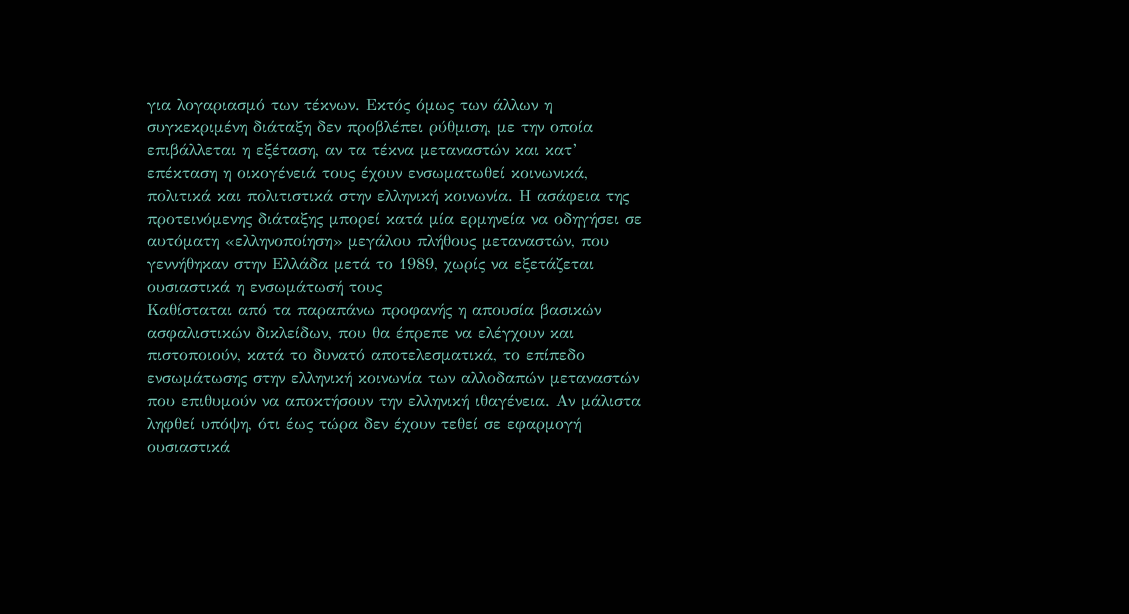για λογαριασμό των τέκνων. Εκτός όμως των άλλων η συγκεκριμένη διάταξη δεν προβλέπει ρύθμιση, με την οποία επιβάλλεται η εξέταση, αν τα τέκνα μεταναστών και κατ’ επέκταση η οικογένειά τους έχουν ενσωματωθεί κοινωνικά, πολιτικά και πολιτιστικά στην ελληνική κοινωνία. Η ασάφεια της προτεινόμενης διάταξης μπορεί κατά μία ερμηνεία να οδηγήσει σε αυτόματη «ελληνοποίηση» μεγάλου πλήθους μεταναστών, που γεννήθηκαν στην Ελλάδα μετά το 1989, χωρίς να εξετάζεται ουσιαστικά η ενσωμάτωσή τους
Καθίσταται από τα παραπάνω προφανής η απουσία βασικών ασφαλιστικών δικλείδων, που θα έπρεπε να ελέγχουν και πιστοποιούν, κατά το δυνατό αποτελεσματικά, το επίπεδο ενσωμάτωσης στην ελληνική κοινωνία των αλλοδαπών μεταναστών που επιθυμούν να αποκτήσουν την ελληνική ιθαγένεια. Αν μάλιστα ληφθεί υπόψη, ότι έως τώρα δεν έχουν τεθεί σε εφαρμογή ουσιαστικά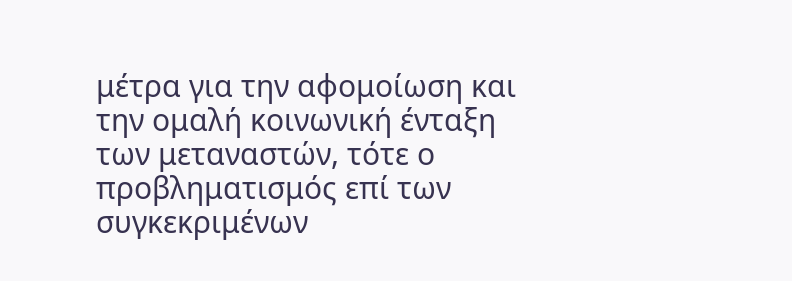μέτρα για την αφομοίωση και την ομαλή κοινωνική ένταξη των μεταναστών, τότε ο προβληματισμός επί των συγκεκριμένων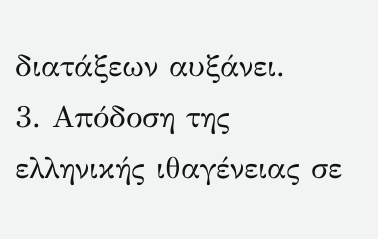διατάξεων αυξάνει.
3. Απόδοση της ελληνικής ιθαγένειας σε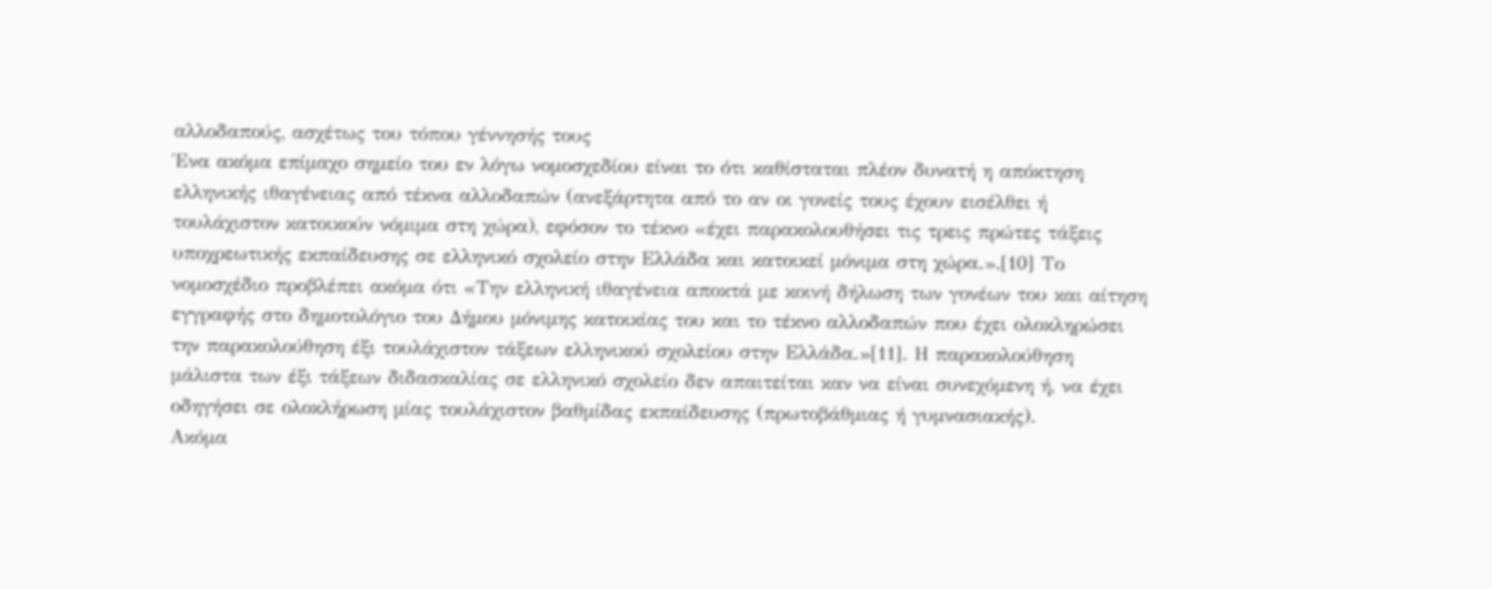αλλοδαπούς, ασχέτως του τόπου γέννησής τους
Ένα ακόμα επίμαχο σημείο του εν λόγω νομοσχεδίου είναι το ότι καθίσταται πλέον δυνατή η απόκτηση ελληνικής ιθαγένειας από τέκνα αλλοδαπών (ανεξάρτητα από το αν οι γονείς τους έχουν εισέλθει ή τουλάχιστον κατοικούν νόμιμα στη χώρα), εφόσον το τέκνο «έχει παρακολουθήσει τις τρεις πρώτες τάξεις υποχρεωτικής εκπαίδευσης σε ελληνικό σχολείο στην Ελλάδα και κατοικεί μόνιμα στη χώρα.».[10] Το νομοσχέδιο προβλέπει ακόμα ότι «Την ελληνική ιθαγένεια αποκτά με κοινή δήλωση των γονέων του και αίτηση εγγραφής στο δημοτολόγιο του Δήμου μόνιμης κατοικίας του και το τέκνο αλλοδαπών που έχει ολοκληρώσει την παρακολούθηση έξι τουλάχιστον τάξεων ελληνικού σχολείου στην Ελλάδα.»[11]. Η παρακολούθηση μάλιστα των έξι τάξεων διδασκαλίας σε ελληνικό σχολείο δεν απαιτείται καν να είναι συνεχόμενη ή, να έχει οδηγήσει σε ολοκλήρωση μίας τουλάχιστον βαθμίδας εκπαίδευσης (πρωτοβάθμιας ή γυμνασιακής).
Ακόμα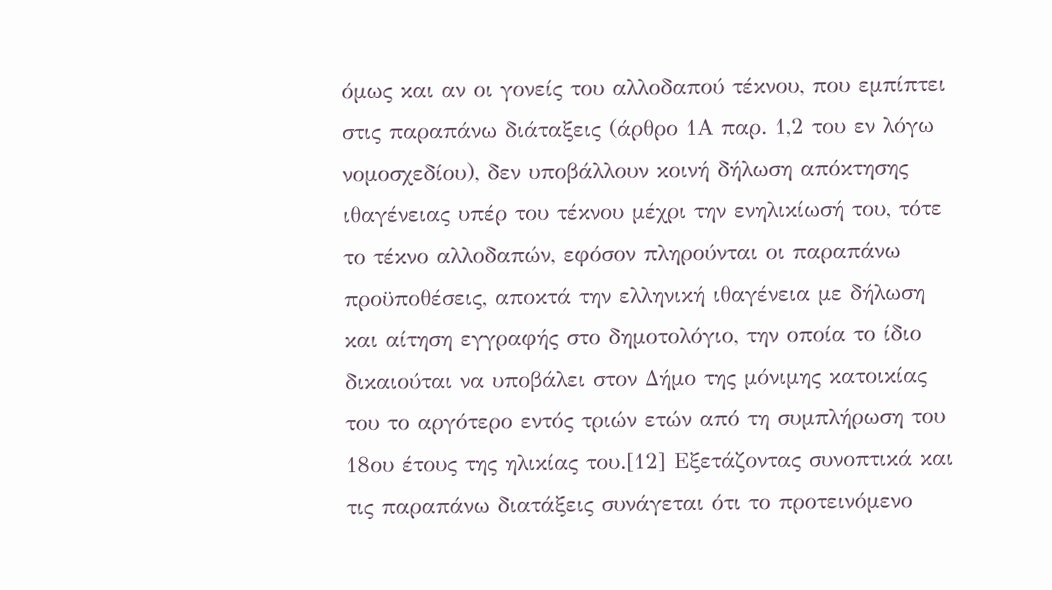όμως και αν οι γονείς του αλλοδαπού τέκνου, που εμπίπτει στις παραπάνω διάταξεις (άρθρο 1Α παρ. 1,2 του εν λόγω νομοσχεδίου), δεν υποβάλλουν κοινή δήλωση απόκτησης ιθαγένειας υπέρ του τέκνου μέχρι την ενηλικίωσή του, τότε το τέκνο αλλοδαπών, εφόσον πληρούνται οι παραπάνω προϋποθέσεις, αποκτά την ελληνική ιθαγένεια με δήλωση και αίτηση εγγραφής στο δημοτολόγιο, την οποία το ίδιο δικαιούται να υποβάλει στον Δήμο της μόνιμης κατοικίας του το αργότερο εντός τριών ετών από τη συμπλήρωση του 18ου έτους της ηλικίας του.[12] Εξετάζοντας συνοπτικά και τις παραπάνω διατάξεις συνάγεται ότι το προτεινόμενο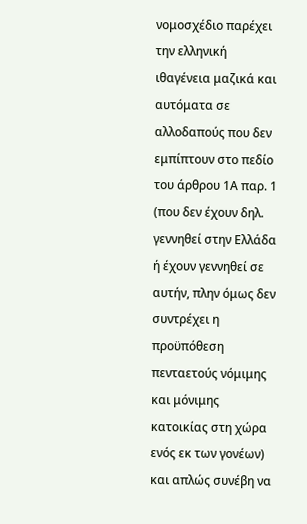νομοσχέδιο παρέχει την ελληνική ιθαγένεια μαζικά και αυτόματα σε αλλοδαπούς που δεν εμπίπτουν στο πεδίο του άρθρου 1Α παρ. 1 (που δεν έχουν δηλ. γεννηθεί στην Ελλάδα ή έχουν γεννηθεί σε αυτήν, πλην όμως δεν συντρέχει η προϋπόθεση πενταετούς νόμιμης και μόνιμης κατοικίας στη χώρα ενός εκ των γονέων) και απλώς συνέβη να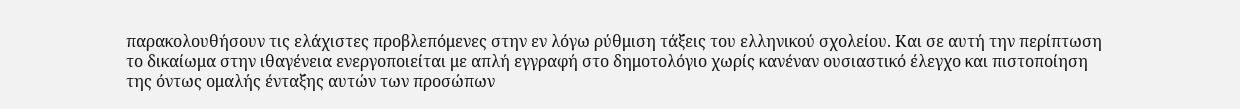παρακολουθήσουν τις ελάχιστες προβλεπόμενες στην εν λόγω ρύθμιση τάξεις του ελληνικού σχολείου. Και σε αυτή την περίπτωση το δικαίωμα στην ιθαγένεια ενεργοποιείται με απλή εγγραφή στο δημοτολόγιο χωρίς κανέναν ουσιαστικό έλεγχο και πιστοποίηση της όντως ομαλής ένταξης αυτών των προσώπων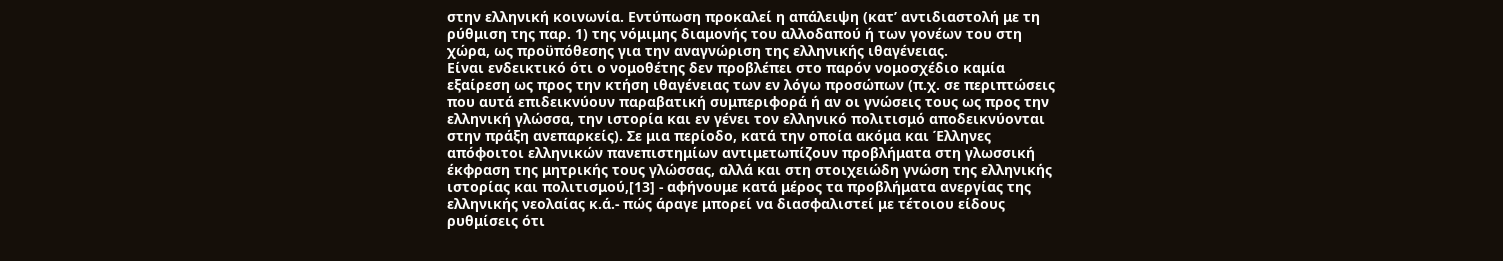στην ελληνική κοινωνία. Εντύπωση προκαλεί η απάλειψη (κατ’ αντιδιαστολή με τη ρύθμιση της παρ. 1) της νόμιμης διαμονής του αλλοδαπού ή των γονέων του στη χώρα, ως προϋπόθεσης για την αναγνώριση της ελληνικής ιθαγένειας.
Είναι ενδεικτικό ότι ο νομοθέτης δεν προβλέπει στο παρόν νομοσχέδιο καμία εξαίρεση ως προς την κτήση ιθαγένειας των εν λόγω προσώπων (π.χ. σε περιπτώσεις που αυτά επιδεικνύουν παραβατική συμπεριφορά ή αν οι γνώσεις τους ως προς την ελληνική γλώσσα, την ιστορία και εν γένει τον ελληνικό πολιτισμό αποδεικνύονται στην πράξη ανεπαρκείς). Σε μια περίοδο, κατά την οποία ακόμα και Έλληνες απόφοιτοι ελληνικών πανεπιστημίων αντιμετωπίζουν προβλήματα στη γλωσσική έκφραση της μητρικής τους γλώσσας, αλλά και στη στοιχειώδη γνώση της ελληνικής ιστορίας και πολιτισμού,[13] - αφήνουμε κατά μέρος τα προβλήματα ανεργίας της ελληνικής νεολαίας κ.ά.- πώς άραγε μπορεί να διασφαλιστεί με τέτοιου είδους ρυθμίσεις ότι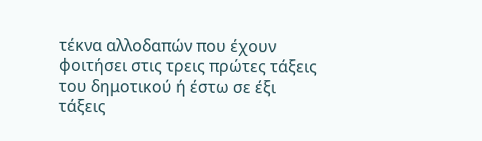τέκνα αλλοδαπών που έχουν φοιτήσει στις τρεις πρώτες τάξεις του δημοτικού ή έστω σε έξι τάξεις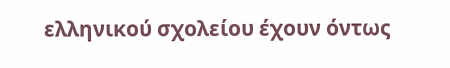ελληνικού σχολείου έχουν όντως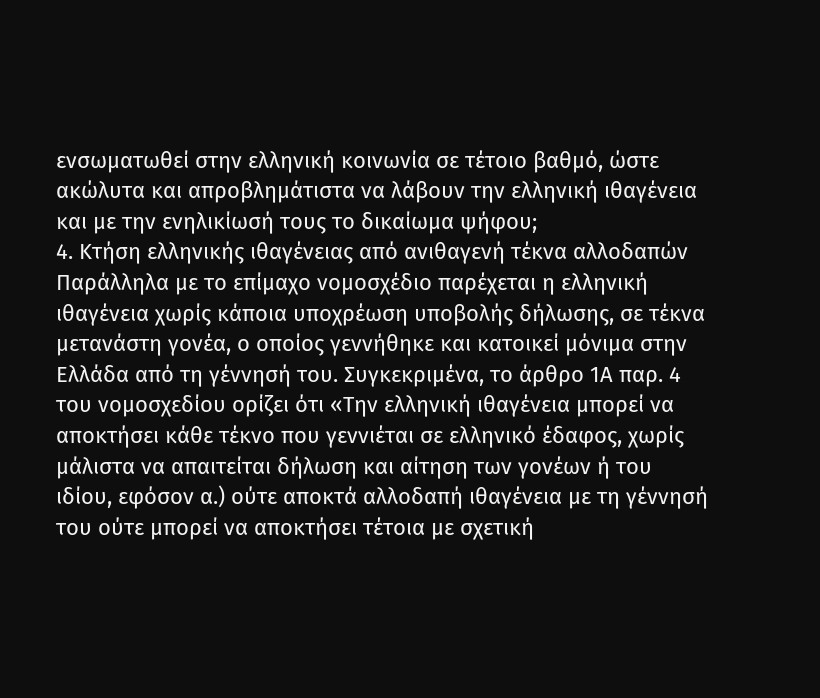ενσωματωθεί στην ελληνική κοινωνία σε τέτοιο βαθμό, ώστε ακώλυτα και απροβλημάτιστα να λάβουν την ελληνική ιθαγένεια και με την ενηλικίωσή τους το δικαίωμα ψήφου;
4. Κτήση ελληνικής ιθαγένειας από ανιθαγενή τέκνα αλλοδαπών Παράλληλα με το επίμαχο νομοσχέδιο παρέχεται η ελληνική ιθαγένεια χωρίς κάποια υποχρέωση υποβολής δήλωσης, σε τέκνα μετανάστη γονέα, ο οποίος γεννήθηκε και κατοικεί μόνιμα στην Ελλάδα από τη γέννησή του. Συγκεκριμένα, το άρθρο 1Α παρ. 4 του νομοσχεδίου ορίζει ότι «Την ελληνική ιθαγένεια μπορεί να αποκτήσει κάθε τέκνο που γεννιέται σε ελληνικό έδαφος, χωρίς μάλιστα να απαιτείται δήλωση και αίτηση των γονέων ή του ιδίου, εφόσον α.) ούτε αποκτά αλλοδαπή ιθαγένεια με τη γέννησή του ούτε μπορεί να αποκτήσει τέτοια με σχετική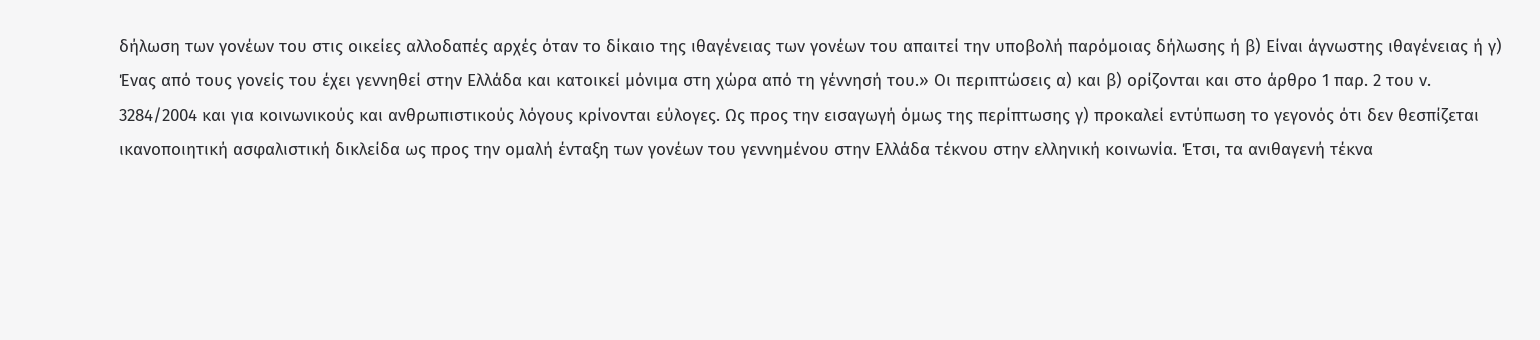δήλωση των γονέων του στις οικείες αλλοδαπές αρχές όταν το δίκαιο της ιθαγένειας των γονέων του απαιτεί την υποβολή παρόμοιας δήλωσης ή β) Είναι άγνωστης ιθαγένειας ή γ) Ένας από τους γονείς του έχει γεννηθεί στην Ελλάδα και κατοικεί μόνιμα στη χώρα από τη γέννησή του.» Οι περιπτώσεις α) και β) ορίζονται και στο άρθρο 1 παρ. 2 του ν. 3284/2004 και για κοινωνικούς και ανθρωπιστικούς λόγους κρίνονται εύλογες. Ως προς την εισαγωγή όμως της περίπτωσης γ) προκαλεί εντύπωση το γεγονός ότι δεν θεσπίζεται ικανοποιητική ασφαλιστική δικλείδα ως προς την ομαλή ένταξη των γονέων του γεννημένου στην Ελλάδα τέκνου στην ελληνική κοινωνία. Έτσι, τα ανιθαγενή τέκνα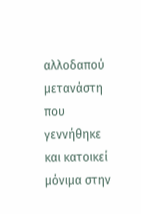αλλοδαπού μετανάστη που γεννήθηκε και κατοικεί μόνιμα στην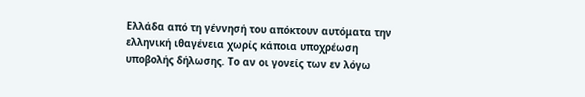Ελλάδα από τη γέννησή του απόκτουν αυτόματα την ελληνική ιθαγένεια χωρίς κάποια υποχρέωση υποβολής δήλωσης. Το αν οι γονείς των εν λόγω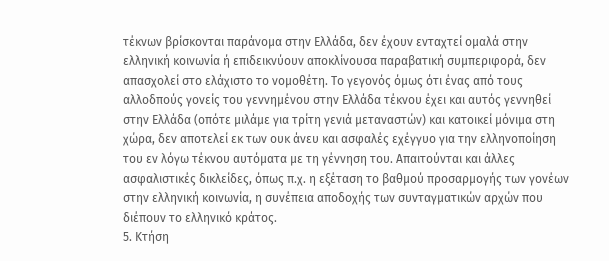τέκνων βρίσκονται παράνομα στην Ελλάδα, δεν έχουν ενταχτεί ομαλά στην ελληνική κοινωνία ή επιδεικνύουν αποκλίνουσα παραβατική συμπεριφορά, δεν απασχολεί στο ελάχιστο το νομοθέτη. Το γεγονός όμως ότι ένας από τους αλλοδπούς γονείς του γεννημένου στην Ελλάδα τέκνου έχει και αυτός γεννηθεί στην Ελλάδα (οπότε μιλάμε για τρίτη γενιά μεταναστών) και κατοικεί μόνιμα στη χώρα, δεν αποτελεί εκ των ουκ άνευ και ασφαλές εχέγγυο για την ελληνοποίηση του εν λόγω τέκνου αυτόματα με τη γέννηση του. Απαιτούνται και άλλες ασφαλιστικές δικλείδες, όπως π.χ. η εξέταση το βαθμού προσαρμογής των γονέων στην ελληνική κοινωνία, η συνέπεια αποδοχής των συνταγματικών αρχών που διέπουν το ελληνικό κράτος.
5. Κτήση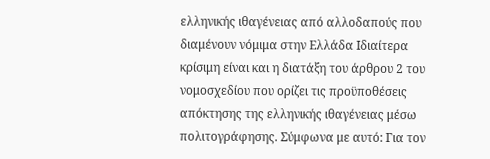ελληνικής ιθαγένειας από αλλοδαπούς που διαμένουν νόμιμα στην Ελλάδα Ιδιαίτερα κρίσιμη είναι και η διατάξη του άρθρου 2 του νομοσχεδίου που ορίζει τις προϋποθέσεις απόκτησης της ελληνικής ιθαγένειας μέσω πολιτογράφησης. Σύμφωνα με αυτό: Για τον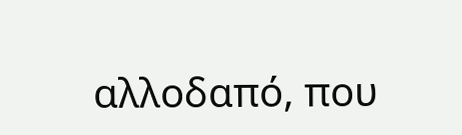αλλοδαπό, που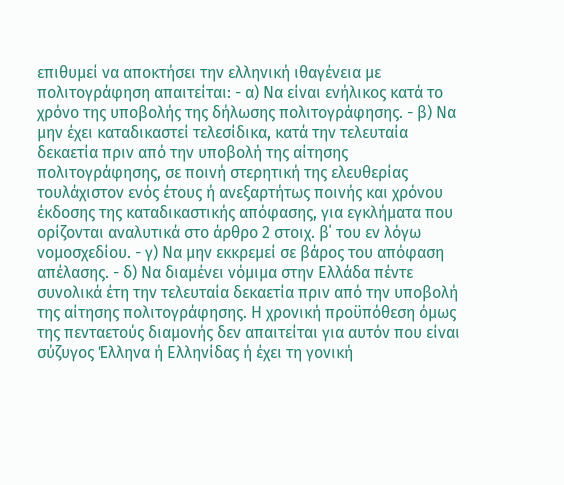επιθυμεί να αποκτήσει την ελληνική ιθαγένεια με πολιτογράφηση απαιτείται: - α) Να είναι ενήλικος κατά το χρόνο της υποβολής της δήλωσης πολιτογράφησης. - β) Να μην έχει καταδικαστεί τελεσίδικα, κατά την τελευταία δεκαετία πριν από την υποβολή της αίτησης πολιτογράφησης, σε ποινή στερητική της ελευθερίας τουλάχιστον ενός έτους ή ανεξαρτήτως ποινής και χρόνου έκδοσης της καταδικαστικής απόφασης, για εγκλήματα που ορίζονται αναλυτικά στο άρθρο 2 στοιχ. β΄ του εν λόγω νομοσχεδίου. - γ) Να μην εκκρεμεί σε βάρος του απόφαση απέλασης. - δ) Να διαμένει νόμιμα στην Ελλάδα πέντε συνολικά έτη την τελευταία δεκαετία πριν από την υποβολή της αίτησης πολιτογράφησης. Η χρονική προϋπόθεση όμως της πενταετούς διαμονής δεν απαιτείται για αυτόν που είναι σύζυγος Έλληνα ή Ελληνίδας ή έχει τη γονική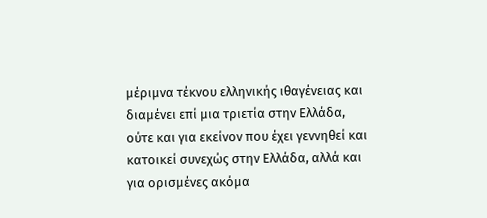μέριμνα τέκνου ελληνικής ιθαγένειας και διαμένει επί μια τριετία στην Ελλάδα, ούτε και για εκείνον που έχει γεννηθεί και κατοικεί συνεχώς στην Ελλάδα, αλλά και για ορισμένες ακόμα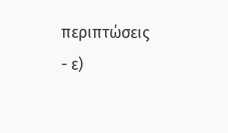περιπτώσεις - ε)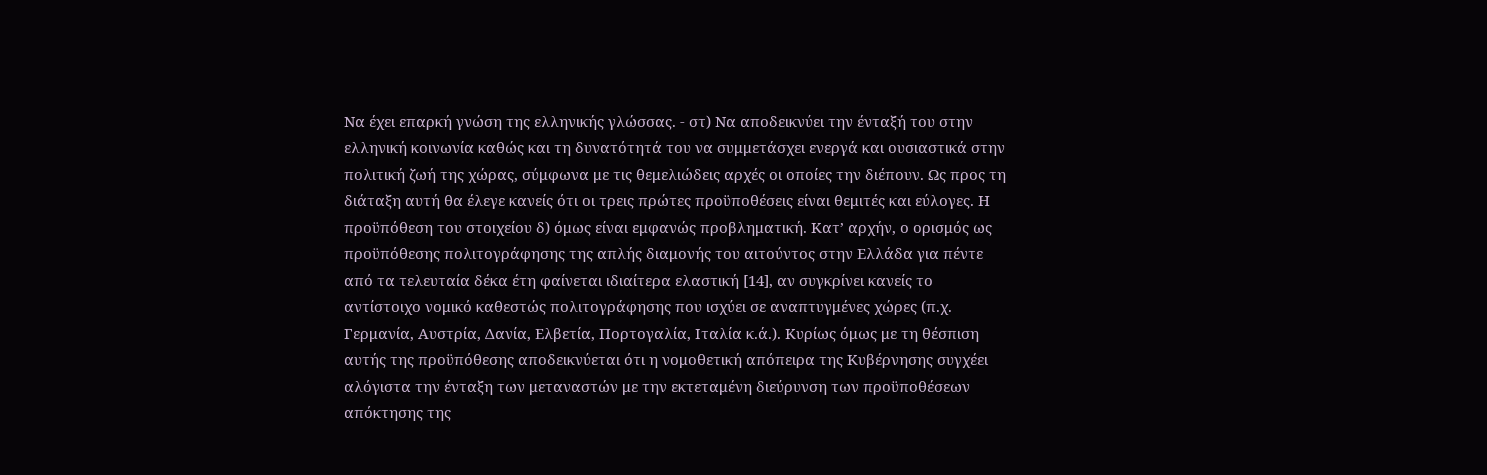Να έχει επαρκή γνώση της ελληνικής γλώσσας. - στ) Να αποδεικνύει την ένταξή του στην ελληνική κοινωνία καθώς και τη δυνατότητά του να συμμετάσχει ενεργά και ουσιαστικά στην πολιτική ζωή της χώρας, σύμφωνα με τις θεμελιώδεις αρχές οι οποίες την διέπουν. Ως προς τη διάταξη αυτή θα έλεγε κανείς ότι οι τρεις πρώτες προϋποθέσεις είναι θεμιτές και εύλογες. Η προϋπόθεση του στοιχείου δ) όμως είναι εμφανώς προβληματική. Κατ’ αρχήν, ο ορισμός ως προϋπόθεσης πολιτογράφησης της απλής διαμονής του αιτούντος στην Ελλάδα για πέντε από τα τελευταία δέκα έτη φαίνεται ιδιαίτερα ελαστική [14], αν συγκρίνει κανείς το αντίστοιχο νομικό καθεστώς πολιτογράφησης που ισχύει σε αναπτυγμένες χώρες (π.χ. Γερμανία, Αυστρία, Δανία, Ελβετία, Πορτογαλία, Ιταλία κ.ά.). Κυρίως όμως με τη θέσπιση αυτής της προϋπόθεσης αποδεικνύεται ότι η νομοθετική απόπειρα της Κυβέρνησης συγχέει αλόγιστα την ένταξη των μεταναστών με την εκτεταμένη διεύρυνση των προϋποθέσεων απόκτησης της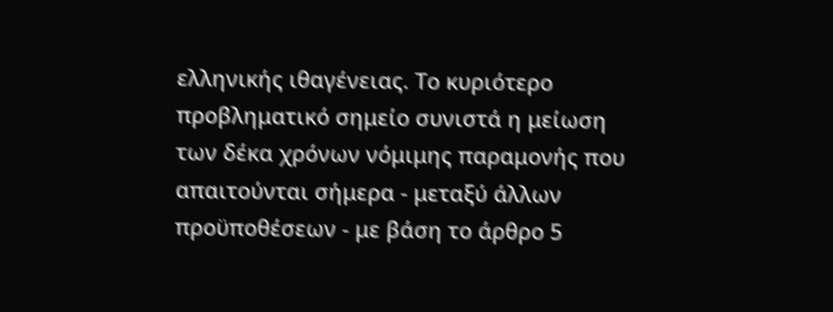ελληνικής ιθαγένειας. Το κυριότερο προβληματικό σημείο συνιστά η μείωση των δέκα χρόνων νόμιμης παραμονής που απαιτούνται σήμερα - μεταξύ άλλων προϋποθέσεων - με βάση το άρθρο 5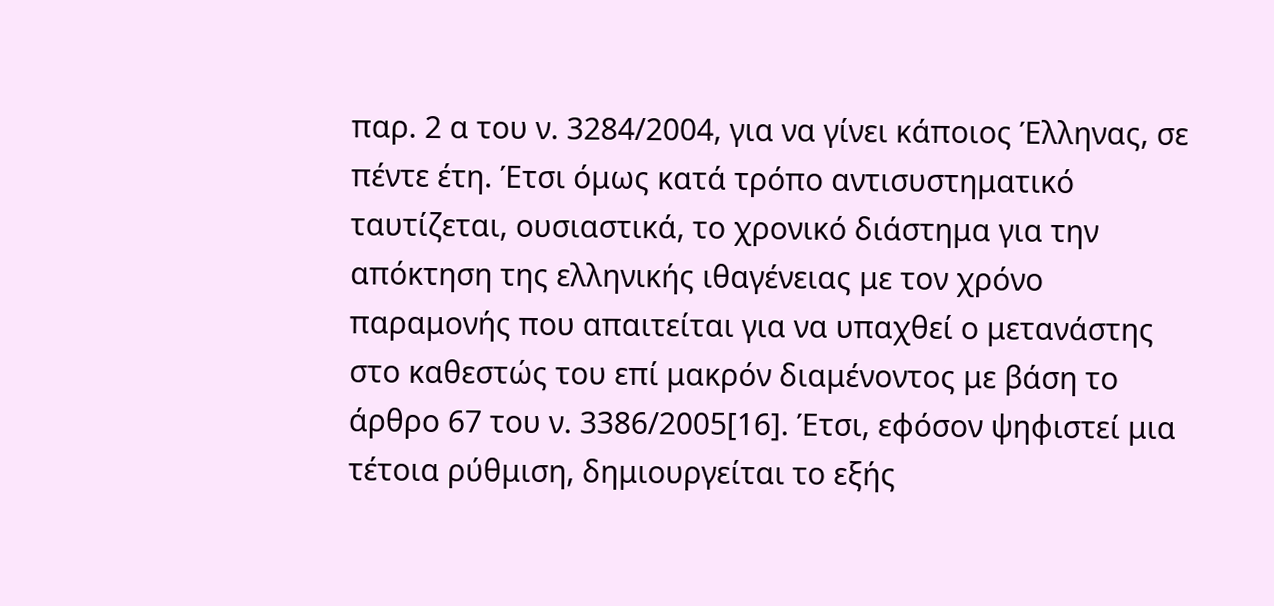παρ. 2 α του ν. 3284/2004, για να γίνει κάποιος Έλληνας, σε πέντε έτη. Έτσι όμως κατά τρόπο αντισυστηματικό ταυτίζεται, ουσιαστικά, το χρονικό διάστημα για την απόκτηση της ελληνικής ιθαγένειας με τον χρόνο παραμονής που απαιτείται για να υπαχθεί ο μετανάστης στο καθεστώς του επί μακρόν διαμένοντος με βάση το άρθρο 67 του ν. 3386/2005[16]. Έτσι, εφόσον ψηφιστεί μια τέτοια ρύθμιση, δημιουργείται το εξής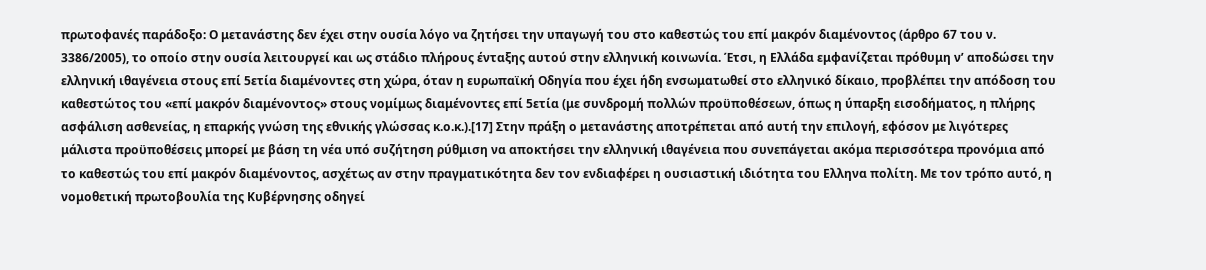πρωτοφανές παράδοξο: Ο μετανάστης δεν έχει στην ουσία λόγο να ζητήσει την υπαγωγή του στο καθεστώς του επί μακρόν διαμένοντος (άρθρο 67 του ν. 3386/2005), το οποίο στην ουσία λειτουργεί και ως στάδιο πλήρους ένταξης αυτού στην ελληνική κοινωνία. Έτσι, η Ελλάδα εμφανίζεται πρόθυμη ν’ αποδώσει την ελληνική ιθαγένεια στους επί 5ετία διαμένοντες στη χώρα, όταν η ευρωπαϊκή Οδηγία που έχει ήδη ενσωματωθεί στο ελληνικό δίκαιο, προβλέπει την απόδοση του καθεστώτος του «επί μακρόν διαμένοντος» στους νομίμως διαμένοντες επί 5ετία (με συνδρομή πολλών προϋποθέσεων, όπως η ύπαρξη εισοδήματος, η πλήρης ασφάλιση ασθενείας, η επαρκής γνώση της εθνικής γλώσσας κ.ο.κ.).[17] Στην πράξη ο μετανάστης αποτρέπεται από αυτή την επιλογή, εφόσον με λιγότερες μάλιστα προϋποθέσεις μπορεί με βάση τη νέα υπό συζήτηση ρύθμιση να αποκτήσει την ελληνική ιθαγένεια που συνεπάγεται ακόμα περισσότερα προνόμια από το καθεστώς του επί μακρόν διαμένοντος, ασχέτως αν στην πραγματικότητα δεν τον ενδιαφέρει η ουσιαστική ιδιότητα του Ελληνα πολίτη. Με τον τρόπο αυτό, η νομοθετική πρωτοβουλία της Κυβέρνησης οδηγεί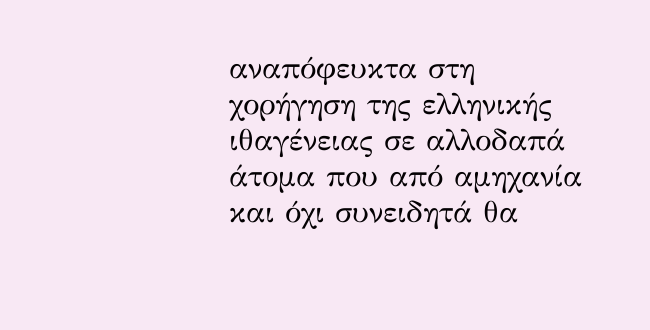αναπόφευκτα στη χορήγηση της ελληνικής ιθαγένειας σε αλλοδαπά άτομα που από αμηχανία και όχι συνειδητά θα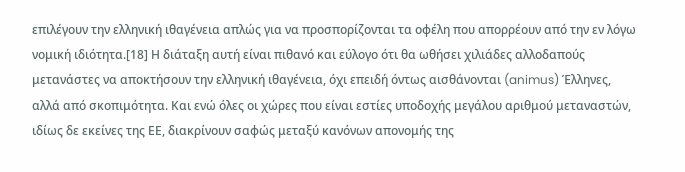επιλέγουν την ελληνική ιθαγένεια απλώς για να προσπορίζονται τα οφέλη που απορρέουν από την εν λόγω νομική ιδιότητα.[18] Η διάταξη αυτή είναι πιθανό και εύλογο ότι θα ωθήσει χιλιάδες αλλοδαπούς μετανάστες να αποκτήσουν την ελληνική ιθαγένεια, όχι επειδή όντως αισθάνονται (animus) Έλληνες, αλλά από σκοπιμότητα. Και ενώ όλες οι χώρες που είναι εστίες υποδοχής μεγάλου αριθμού μεταναστών, ιδίως δε εκείνες της ΕΕ, διακρίνουν σαφώς μεταξύ κανόνων απονομής της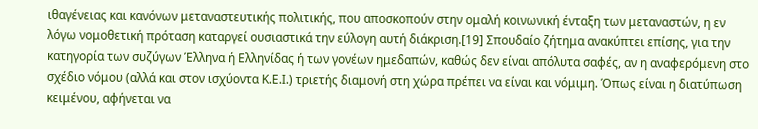ιθαγένειας και κανόνων μεταναστευτικής πολιτικής, που αποσκοπούν στην ομαλή κοινωνική ένταξη των μεταναστών, η εν λόγω νομοθετική πρόταση καταργεί ουσιαστικά την εύλογη αυτή διάκριση.[19] Σπουδαίο ζήτημα ανακύπτει επίσης, για την κατηγορία των συζύγων Έλληνα ή Ελληνίδας ή των γονέων ημεδαπών, καθώς δεν είναι απόλυτα σαφές, αν η αναφερόμενη στο σχέδιο νόμου (αλλά και στον ισχύοντα Κ.Ε.Ι.) τριετής διαμονή στη χώρα πρέπει να είναι και νόμιμη. Όπως είναι η διατύπωση κειμένου, αφήνεται να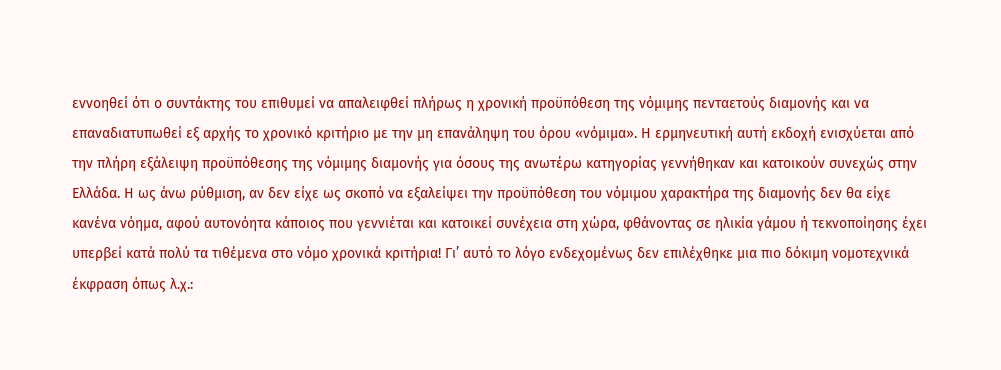εννοηθεί ότι ο συντάκτης του επιθυμεί να απαλειφθεί πλήρως η χρονική προϋπόθεση της νόμιμης πενταετούς διαμονής και να επαναδιατυπωθεί εξ αρχής το χρονικό κριτήριο με την μη επανάληψη του όρου «νόμιμα». Η ερμηνευτική αυτή εκδοχή ενισχύεται από την πλήρη εξάλειψη προϋπόθεσης της νόμιμης διαμονής για όσους της ανωτέρω κατηγορίας γεννήθηκαν και κατοικούν συνεχώς στην Ελλάδα. Η ως άνω ρύθμιση, αν δεν είχε ως σκοπό να εξαλείψει την προϋπόθεση του νόμιμου χαρακτήρα της διαμονής δεν θα είχε κανένα νόημα, αφού αυτονόητα κάποιος που γεννιέται και κατοικεί συνέχεια στη χώρα, φθάνοντας σε ηλικία γάμου ή τεκνοποίησης έχει υπερβεί κατά πολύ τα τιθέμενα στο νόμο χρονικά κριτήρια! Γι’ αυτό το λόγο ενδεχομένως δεν επιλέχθηκε μια πιο δόκιμη νομοτεχνικά έκφραση όπως λ.χ.: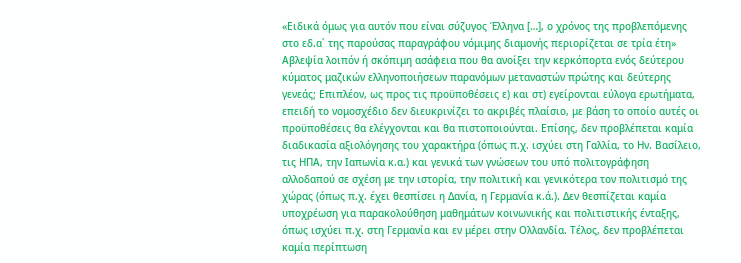«Ειδικά όμως για αυτόν που είναι σύζυγος Έλληνα […], ο χρόνος της προβλεπόμενης στο εδ.α΄ της παρούσας παραγράφου νόμιμης διαμονής περιορίζεται σε τρία έτη» Αβλεψία λοιπόν ή σκόπιμη ασάφεια που θα ανοίξει την κερκόπορτα ενός δεύτερου κύματος μαζικών ελληνοποιήσεων παρανόμων μεταναστών πρώτης και δεύτερης γενεάς; Επιπλέον, ως προς τις προϋποθέσεις ε) και στ) εγείρονται εύλογα ερωτήματα, επειδή το νομοσχέδιο δεν διευκρινίζει το ακριβές πλαίσιο, με βάση το οποίο αυτές οι προϋποθέσεις θα ελέγχονται και θα πιστοποιούνται. Επίσης, δεν προβλέπεται καμία διαδικασία αξιολόγησης του χαρακτήρα (όπως π.χ. ισχύει στη Γαλλία, το Ην. Βασίλειο, τις ΗΠΑ, την Ιαπωνία κ.α.) και γενικά των γνώσεων του υπό πολιτογράφηση αλλοδαπού σε σχέση με την ιστορία, την πολιτική και γενικότερα τον πολιτισμό της χώρας (όπως π.χ. έχει θεσπίσει η Δανία, η Γερμανία κ.ά.). Δεν θεσπίζεται καμία υποχρέωση για παρακολούθηση μαθημάτων κοινωνικής και πολιτιστικής ένταξης, όπως ισχύει π.χ. στη Γερμανία και εν μέρει στην Ολλανδία. Τέλος, δεν προβλέπεται καμία περίπτωση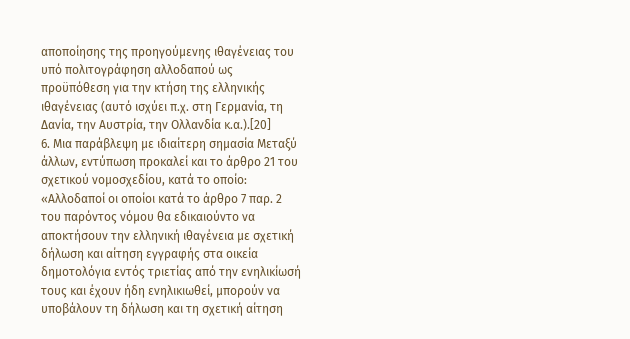αποποίησης της προηγούμενης ιθαγένειας του υπό πολιτογράφηση αλλοδαπού ως προϋπόθεση για την κτήση της ελληνικής ιθαγένειας (αυτό ισχύει π.χ. στη Γερμανία, τη Δανία, την Αυστρία, την Ολλανδία κ.α.).[20]
6. Μια παράβλεψη με ιδιαίτερη σημασία Μεταξύ άλλων, εντύπωση προκαλεί και το άρθρο 21 του σχετικού νομοσχεδίου, κατά το οποίο: «Αλλοδαποί οι οποίοι κατά το άρθρο 7 παρ. 2 του παρόντος νόμου θα εδικαιούντο να αποκτήσουν την ελληνική ιθαγένεια με σχετική δήλωση και αίτηση εγγραφής στα οικεία δημοτολόγια εντός τριετίας από την ενηλικίωσή τους και έχουν ήδη ενηλικιωθεί, μπορούν να υποβάλουν τη δήλωση και τη σχετική αίτηση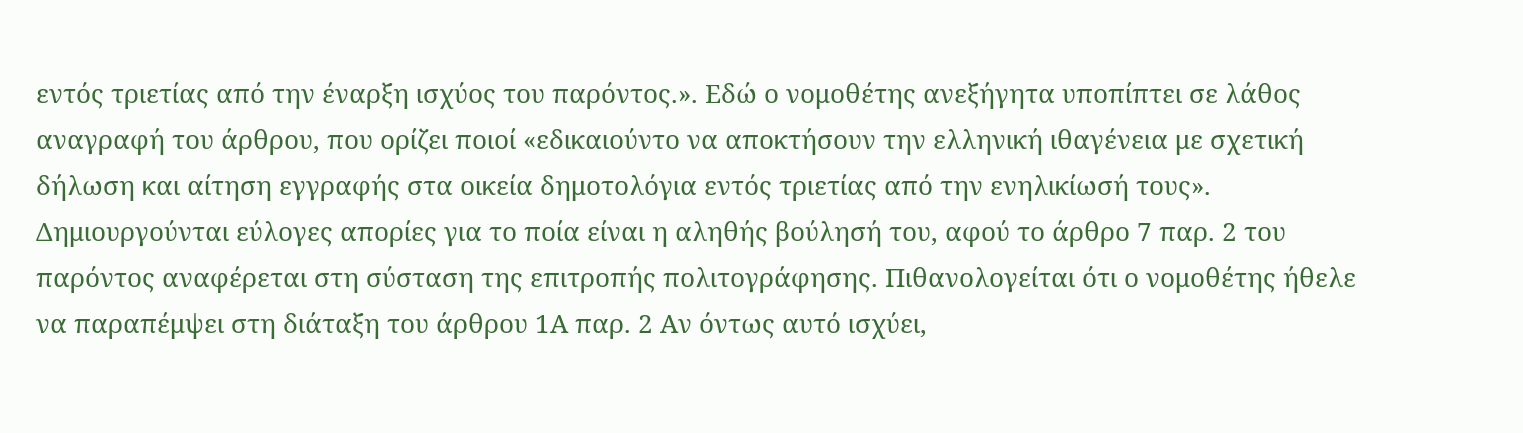εντός τριετίας από την έναρξη ισχύος του παρόντος.». Εδώ ο νομοθέτης ανεξήγητα υποπίπτει σε λάθος αναγραφή του άρθρου, που ορίζει ποιοί «εδικαιούντο να αποκτήσουν την ελληνική ιθαγένεια με σχετική δήλωση και αίτηση εγγραφής στα οικεία δημοτολόγια εντός τριετίας από την ενηλικίωσή τους». Δημιουργούνται εύλογες απορίες για το ποία είναι η αληθής βούλησή του, αφού το άρθρο 7 παρ. 2 του παρόντος αναφέρεται στη σύσταση της επιτροπής πολιτογράφησης. Πιθανολογείται ότι ο νομοθέτης ήθελε να παραπέμψει στη διάταξη του άρθρου 1Α παρ. 2 Αν όντως αυτό ισχύει,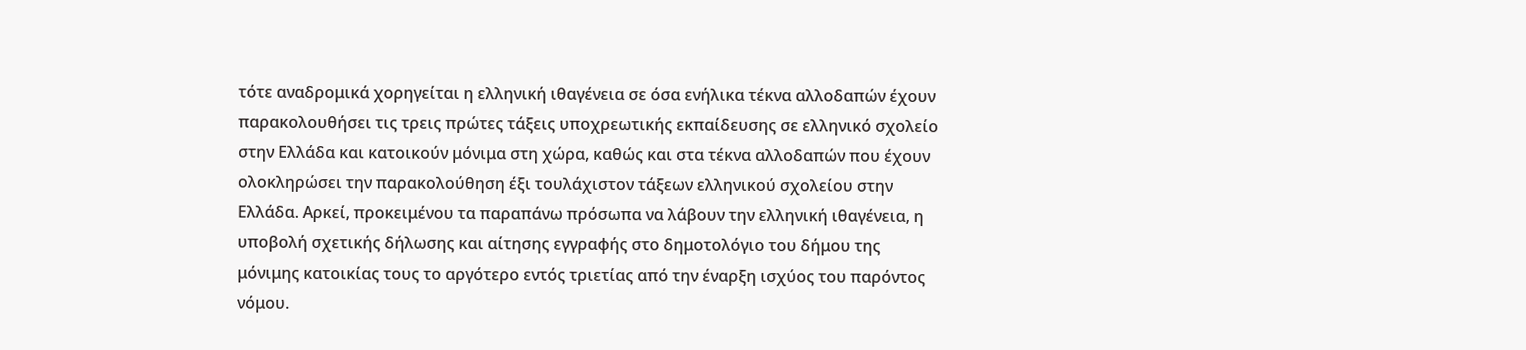τότε αναδρομικά χορηγείται η ελληνική ιθαγένεια σε όσα ενήλικα τέκνα αλλοδαπών έχουν παρακολουθήσει τις τρεις πρώτες τάξεις υποχρεωτικής εκπαίδευσης σε ελληνικό σχολείο στην Ελλάδα και κατοικούν μόνιμα στη χώρα, καθώς και στα τέκνα αλλοδαπών που έχουν ολοκληρώσει την παρακολούθηση έξι τουλάχιστον τάξεων ελληνικού σχολείου στην Ελλάδα. Αρκεί, προκειμένου τα παραπάνω πρόσωπα να λάβουν την ελληνική ιθαγένεια, η υποβολή σχετικής δήλωσης και αίτησης εγγραφής στο δημοτολόγιο του δήμου της μόνιμης κατοικίας τους το αργότερο εντός τριετίας από την έναρξη ισχύος του παρόντος νόμου.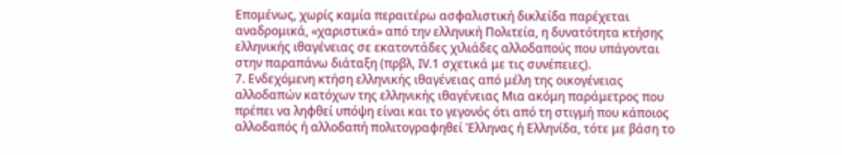Επομένως, χωρίς καμία περαιτέρω ασφαλιστική δικλείδα παρέχεται αναδρομικά, «χαριστικά» από την ελληνική Πολιτεία, η δυνατότητα κτήσης ελληνικής ιθαγένειας σε εκατοντάδες χιλιάδες αλλοδαπούς που υπάγονται στην παραπάνω διάταξη (πρβλ, ΙV.1 σχετικά με τις συνέπειες).
7. Ενδεχόμενη κτήση ελληνικής ιθαγένειας από μέλη της οικογένειας αλλοδαπών κατόχων της ελληνικής ιθαγένειας Μια ακόμη παράμετρος που πρέπει να ληφθεί υπόψη είναι και το γεγονός ότι από τη στιγμή που κάποιος αλλοδαπός ή αλλοδαπή πολιτογραφηθεί Έλληνας ή Ελληνίδα, τότε με βάση το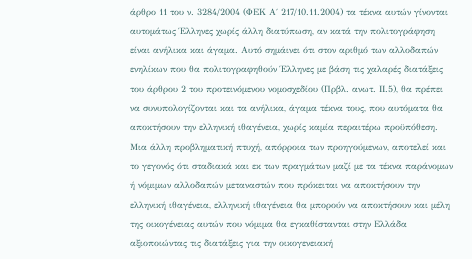άρθρο 11 του ν. 3284/2004 (ΦΕΚ Α΄ 217/10.11.2004) τα τέκνα αυτών γίνονται αυτομάτως Έλληνες χωρίς άλλη διατύπωση, αν κατά την πολιτογράφηση είναι ανήλικα και άγαμα. Αυτό σημάινει ότι στον αριθμό των αλλοδαπών ενηλίκων που θα πολιτογραφηθούν Έλληνες με βάση τις χαλαρές διατάξεις του άρθρου 2 του προτεινόμενου νομοσχεδίου (Πρβλ. ανωτ. ΙΙ.5), θα πρέπει να συνυπολογίζονται και τα ανήλικα, άγαμα τέκνα τους, που αυτόματα θα αποκτήσουν την ελληνική ιθαγένεια, χωρίς καμία περαιτέρω προϋπόθεση. Μια άλλη προβληματική πτυχή, απόρροια των προηγούμενων, αποτελεί και το γεγονός ότι σταδιακά και εκ των πραγμάτων μαζί με τα τέκνα παράνομων ή νόμιμων αλλοδαπών μεταναστών που πρόκειται να αποκτήσουν την ελληνική ιθαγένεια, ελληνική ιθαγένεια θα μπορούν να αποκτήσουν και μέλη της οικογένειας αυτών που νόμιμα θα εγκαθίστανται στην Ελλάδα αξιοποιώντας τις διατάξεις για την οικογενειακή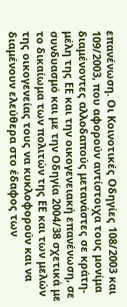επανένωση. Οι Κοινοτικές Οδηγίες 108/2003 και 109/2003, που αφορούν αντίστοιχα τους μονίμα διαμένοντες αλλοδαπούς μετανάστες σε κράτη-μέλη της ΕΕ και την οικογενειακή επανένωση, σε συνδυασμό και με την Οδηγία 2004/38 σχετικά με το δικαίωμα των πολιτών της ΕΕ και των μελών της οικογενείας τους να κυκλοφορούν και να διαμένουν ελεύθερα στο έδαφος των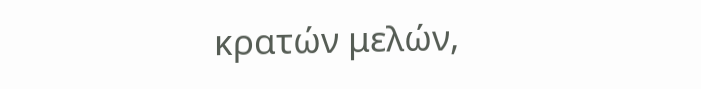κρατών μελών,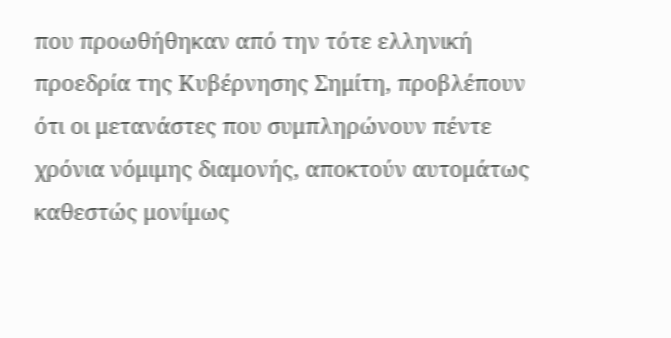που προωθήθηκαν από την τότε ελληνική προεδρία της Κυβέρνησης Σημίτη, προβλέπουν ότι οι μετανάστες που συμπληρώνουν πέντε χρόνια νόμιμης διαμονής, αποκτούν αυτομάτως καθεστώς μονίμως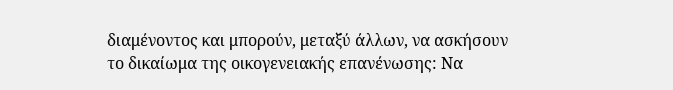διαμένοντος και μπορούν, μεταξύ άλλων, να ασκήσουν το δικαίωμα της οικογενειακής επανένωσης: Να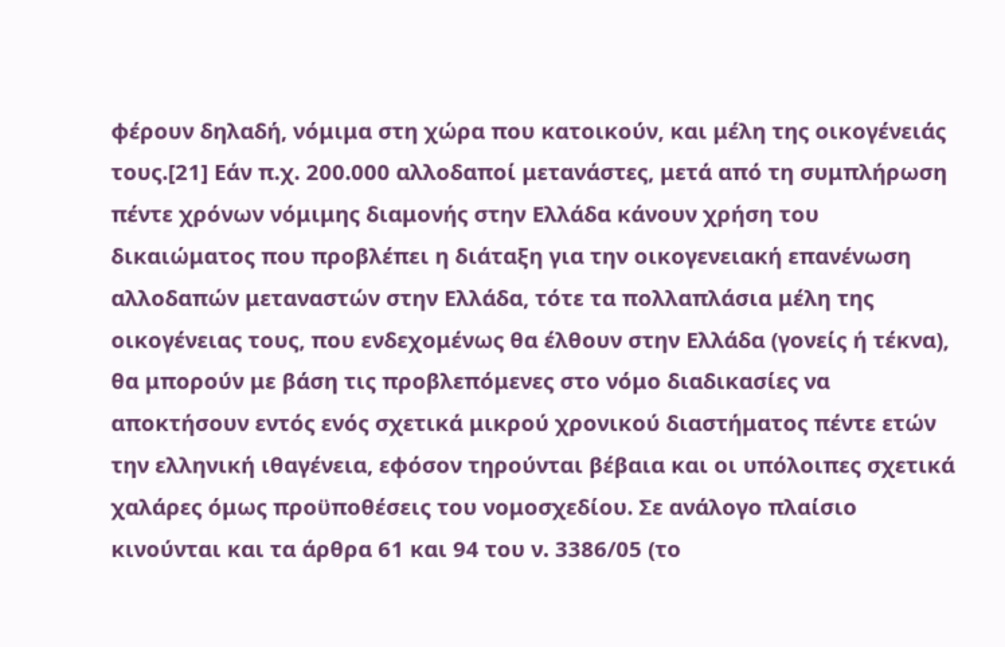φέρουν δηλαδή, νόμιμα στη χώρα που κατοικούν, και μέλη της οικογένειάς τους.[21] Εάν π.χ. 200.000 αλλοδαποί μετανάστες, μετά από τη συμπλήρωση πέντε χρόνων νόμιμης διαμονής στην Ελλάδα κάνουν χρήση του δικαιώματος που προβλέπει η διάταξη για την οικογενειακή επανένωση αλλοδαπών μεταναστών στην Ελλάδα, τότε τα πολλαπλάσια μέλη της οικογένειας τους, που ενδεχομένως θα έλθουν στην Ελλάδα (γονείς ή τέκνα), θα μπορούν με βάση τις προβλεπόμενες στο νόμο διαδικασίες να αποκτήσουν εντός ενός σχετικά μικρού χρονικού διαστήματος πέντε ετών την ελληνική ιθαγένεια, εφόσον τηρούνται βέβαια και οι υπόλοιπες σχετικά χαλάρες όμως προϋποθέσεις του νομοσχεδίου. Σε ανάλογο πλαίσιο κινούνται και τα άρθρα 61 και 94 του ν. 3386/05 (το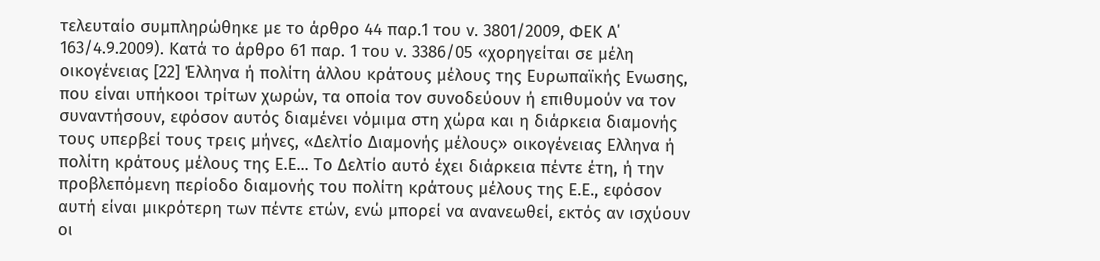τελευταίο συμπληρώθηκε με το άρθρο 44 παρ.1 του ν. 3801/2009, ΦΕΚ Α΄ 163/4.9.2009). Κατά το άρθρο 61 παρ. 1 του ν. 3386/05 «χορηγείται σε μέλη οικογένειας [22] Έλληνα ή πολίτη άλλου κράτους μέλους της Ευρωπαϊκής Ενωσης, που είναι υπήκοοι τρίτων χωρών, τα οποία τον συνοδεύουν ή επιθυμούν να τον συναντήσουν, εφόσον αυτός διαμένει νόμιμα στη χώρα και η διάρκεια διαμονής τους υπερβεί τους τρεις μήνες, «Δελτίο Διαμονής μέλους» οικογένειας Ελληνα ή πολίτη κράτους μέλους της Ε.Ε... Το Δελτίο αυτό έχει διάρκεια πέντε έτη, ή την προβλεπόμενη περίοδο διαμονής του πολίτη κράτους μέλους της Ε.Ε., εφόσον αυτή είναι μικρότερη των πέντε ετών, ενώ μπορεί να ανανεωθεί, εκτός αν ισχύουν οι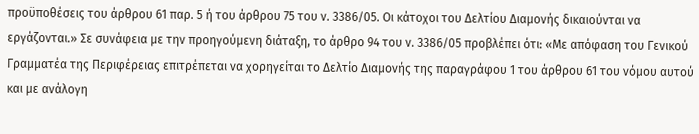προϋποθέσεις του άρθρου 61 παρ. 5 ή του άρθρου 75 του ν. 3386/05. Οι κάτοχοι του Δελτίου Διαμονής δικαιούνται να εργάζονται.» Σε συνάφεια με την προηγούμενη διάταξη, το άρθρο 94 του ν. 3386/05 προβλέπει ότι: «Με απόφαση του Γενικού Γραμματέα της Περιφέρειας επιτρέπεται να χορηγείται το Δελτίο Διαμονής της παραγράφου 1 του άρθρου 61 του νόμου αυτού και με ανάλογη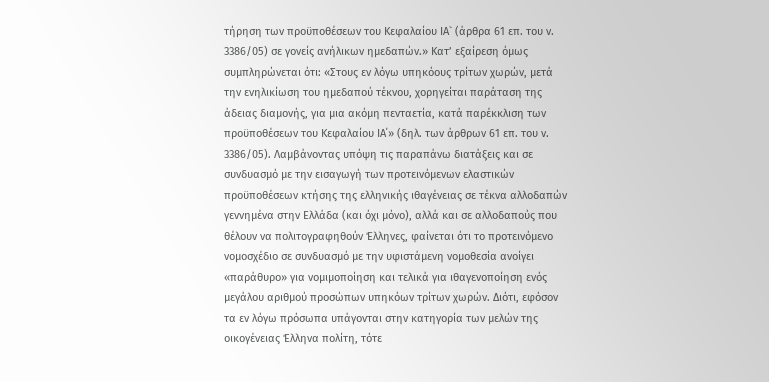τήρηση των προϋποθέσεων του Κεφαλαίου ΙΑ` (άρθρα 61 επ. του ν. 3386/05) σε γονείς ανήλικων ημεδαπών.» Κατ’ εξαίρεση όμως συμπληρώνεται ότι: «Στους εν λόγω υπηκόους τρίτων χωρών, μετά την ενηλικίωση του ημεδαπού τέκνου, χορηγείται παράταση της άδειας διαμονής, για μια ακόμη πενταετία, κατά παρέκκλιση των προϋποθέσεων του Κεφαλαίου ΙΑ΄» (δηλ. των άρθρων 61 επ. του ν. 3386/05). Λαμβάνοντας υπόψη τις παραπάνω διατάξεις και σε συνδυασμό με την εισαγωγή των προτεινόμενων ελαστικών προϋποθέσεων κτήσης της ελληνικής ιθαγένειας σε τέκνα αλλοδαπών γεννημένα στην Ελλάδα (και όχι μόνο), αλλά και σε αλλοδαπούς που θέλουν να πολιτογραφηθούν Έλληνες, φαίνεται ότι το προτεινόμενο νομοσχέδιο σε συνδυασμό με την υφιστάμενη νομοθεσία ανοίγει «παράθυρο» για νομιμοποίηση και τελικά για ιθαγενοποίηση ενός μεγάλου αριθμού προσώπων υπηκόων τρίτων χωρών. Διότι, εφόσον τα εν λόγω πρόσωπα υπάγονται στην κατηγορία των μελών της οικογένειας Έλληνα πολίτη, τότε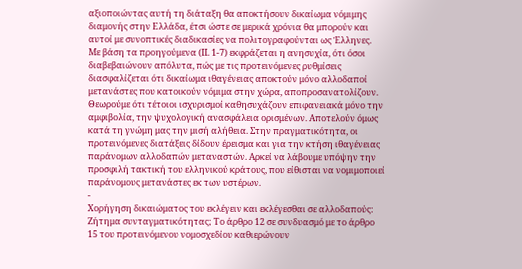αξιοποιώντας αυτή τη διάταξη θα αποκτήσουν δικαίωμα νόμιμης διαμονής στην Ελλάδα, έτσι ώστε σε μερικά χρόνια θα μπορούν και αυτοί με συνοπτικές διαδικασίες να πολιτογραφούνται ως Έλληνες.
Με βάση τα προηγούμενα (ΙΙ. 1-7) εκφράζεται η ανησυχία, ότι όσοι διαβεβαιώνουν απόλυτα, πώς με τις προτεινόμενες ρυθμίσεις διασφαλίζεται ότι δικαίωμα ιθαγένειας αποκτούν μόνο αλλοδαποί μετανάστες που κατοικούν νόμιμα στην χώρα, αποπροσανατολίζουν. Θεωρούμε ότι τέτοιοι ισχυρισμοί καθησυχάζουν επιφανειακά μόνο την αμφιβολία, την ψυχολογική ανασφάλεια ορισμένων. Αποτελούν όμως κατά τη γνώμη μας την μισή αλήθεια. Στην πραγματικότητα, οι προτεινόμενες διατάξεις δίδουν έρεισμα και για την κτήση ιθαγένειας παράνομων αλλοδαπών μεταναστών. Αρκεί να λάβουμε υπόψην την προσφιλή τακτική του ελληνικού κράτους, που είθισται να νομιμοποιεί παράνομους μετανάστες εκ των υστέρων.
-
Χορήγηση δικαιώματος του εκλέγειν και εκλέγεσθαι σε αλλοδαπούς: Ζήτημα συνταγματικότητας; Το άρθρο 12 σε συνδυασμό με το άρθρο 15 του προτεινόμενου νομοσχεδίου καθιερώνουν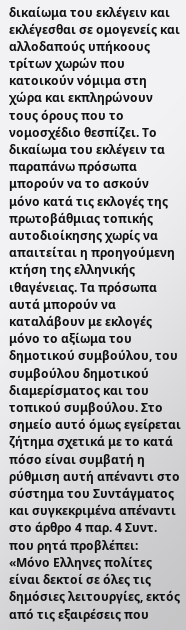δικαίωμα του εκλέγειν και εκλέγεσθαι σε ομογενείς και αλλοδαπούς υπήκοους τρίτων χωρών που κατοικούν νόμιμα στη χώρα και εκπληρώνουν τους όρους που το νομοσχέδιο θεσπίζει. Το δικαίωμα του εκλέγειν τα παραπάνω πρόσωπα μπορούν να το ασκούν μόνο κατά τις εκλογές της πρωτοβάθμιας τοπικής αυτοδιοίκησης χωρίς να απαιτείται η προηγούμενη κτήση της ελληνικής ιθαγένειας. Τα πρόσωπα αυτά μπορούν να καταλάβουν με εκλογές μόνο το αξίωμα του δημοτικού συμβούλου, του συμβούλου δημοτικού διαμερίσματος και του τοπικού συμβούλου. Στο σημείο αυτό όμως εγείρεται ζήτημα σχετικά με το κατά πόσο είναι συμβατή η ρύθμιση αυτή απέναντι στο σύστημα του Συντάγματος και συγκεκριμένα απέναντι στο άρθρο 4 παρ. 4 Συντ. που ρητά προβλέπει: «Μόνο Ελληνες πολίτες είναι δεκτοί σε όλες τις δημόσιες λειτουργίες, εκτός από τις εξαιρέσεις που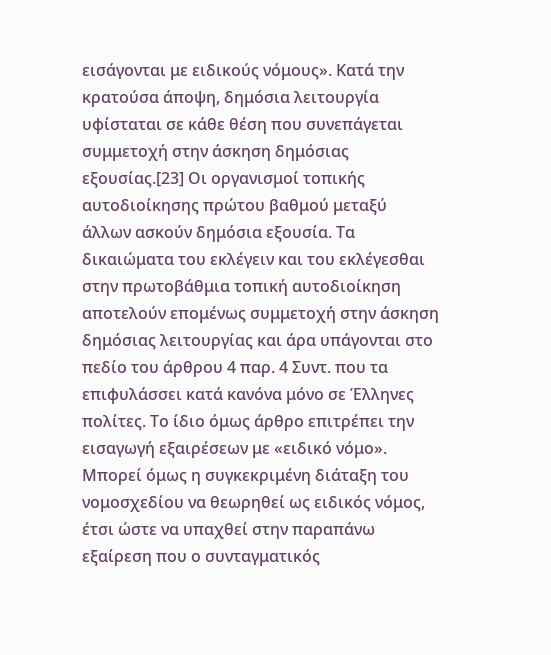εισάγονται με ειδικούς νόμους». Κατά την κρατούσα άποψη, δημόσια λειτουργία υφίσταται σε κάθε θέση που συνεπάγεται συμμετοχή στην άσκηση δημόσιας εξουσίας.[23] Οι οργανισμοί τοπικής αυτοδιοίκησης πρώτου βαθμού μεταξύ άλλων ασκούν δημόσια εξουσία. Τα δικαιώματα του εκλέγειν και του εκλέγεσθαι στην πρωτοβάθμια τοπική αυτοδιοίκηση αποτελούν επομένως συμμετοχή στην άσκηση δημόσιας λειτουργίας και άρα υπάγονται στο πεδίο του άρθρου 4 παρ. 4 Συντ. που τα επιφυλάσσει κατά κανόνα μόνο σε Έλληνες πολίτες. Το ίδιο όμως άρθρο επιτρέπει την εισαγωγή εξαιρέσεων με «ειδικό νόμο». Μπορεί όμως η συγκεκριμένη διάταξη του νομοσχεδίου να θεωρηθεί ως ειδικός νόμος, έτσι ώστε να υπαχθεί στην παραπάνω εξαίρεση που ο συνταγματικός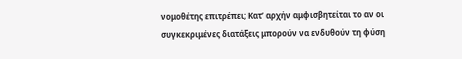νομοθέτης επιτρέπει; Κατ’ αρχήν αμφισβητείται το αν οι συγκεκριμένες διατάξεις μπορούν να ενδυθούν τη φύση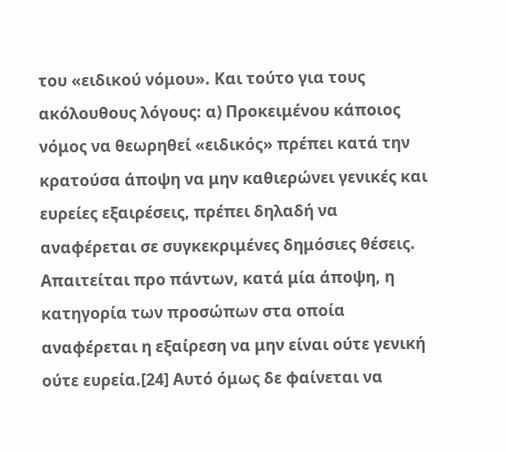του «ειδικού νόμου». Και τούτο για τους ακόλουθους λόγους: α) Προκειμένου κάποιος νόμος να θεωρηθεί «ειδικός» πρέπει κατά την κρατούσα άποψη να μην καθιερώνει γενικές και ευρείες εξαιρέσεις, πρέπει δηλαδή να αναφέρεται σε συγκεκριμένες δημόσιες θέσεις. Απαιτείται προ πάντων, κατά μία άποψη, η κατηγορία των προσώπων στα οποία αναφέρεται η εξαίρεση να μην είναι ούτε γενική ούτε ευρεία.[24] Αυτό όμως δε φαίνεται να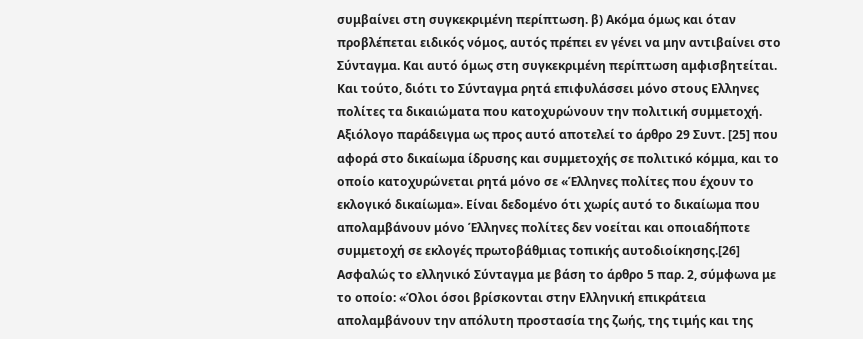συμβαίνει στη συγκεκριμένη περίπτωση. β) Ακόμα όμως και όταν προβλέπεται ειδικός νόμος, αυτός πρέπει εν γένει να μην αντιβαίνει στο Σύνταγμα. Και αυτό όμως στη συγκεκριμένη περίπτωση αμφισβητείται. Και τούτο, διότι το Σύνταγμα ρητά επιφυλάσσει μόνο στους Ελληνες πολίτες τα δικαιώματα που κατοχυρώνουν την πολιτική συμμετοχή. Αξιόλογο παράδειγμα ως προς αυτό αποτελεί το άρθρο 29 Συντ. [25] που αφορά στο δικαίωμα ίδρυσης και συμμετοχής σε πολιτικό κόμμα, και το οποίο κατοχυρώνεται ρητά μόνο σε «Έλληνες πολίτες που έχουν το εκλογικό δικαίωμα». Είναι δεδομένο ότι χωρίς αυτό το δικαίωμα που απολαμβάνουν μόνο Έλληνες πολίτες δεν νοείται και οποιαδήποτε συμμετοχή σε εκλογές πρωτοβάθμιας τοπικής αυτοδιοίκησης.[26] Ασφαλώς το ελληνικό Σύνταγμα με βάση το άρθρο 5 παρ. 2, σύμφωνα με το οποίο: «Όλοι όσοι βρίσκονται στην Ελληνική επικράτεια απολαμβάνουν την απόλυτη προστασία της ζωής, της τιμής και της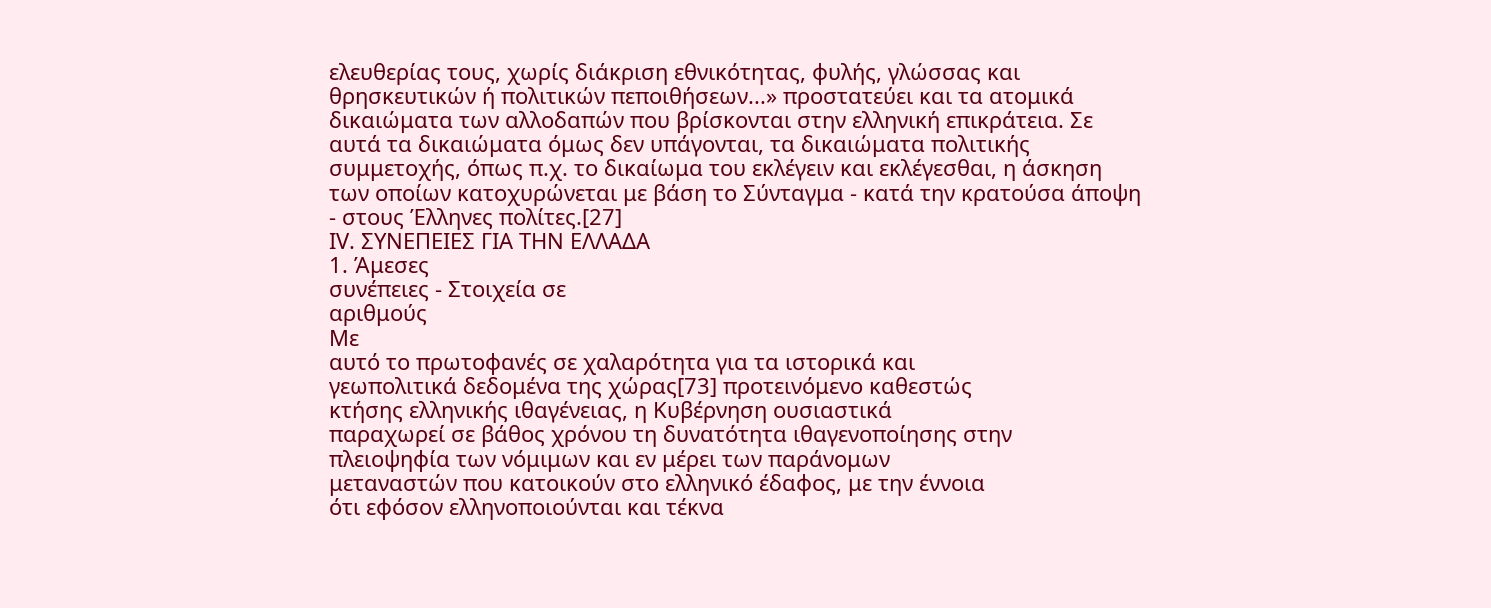ελευθερίας τους, χωρίς διάκριση εθνικότητας, φυλής, γλώσσας και θρησκευτικών ή πολιτικών πεποιθήσεων...» προστατεύει και τα ατομικά δικαιώματα των αλλοδαπών που βρίσκονται στην ελληνική επικράτεια. Σε αυτά τα δικαιώματα όμως δεν υπάγονται, τα δικαιώματα πολιτικής συμμετοχής, όπως π.χ. το δικαίωμα του εκλέγειν και εκλέγεσθαι, η άσκηση των οποίων κατοχυρώνεται με βάση το Σύνταγμα - κατά την κρατούσα άποψη - στους Έλληνες πολίτες.[27]
ΙV. ΣΥΝΕΠΕΙΕΣ ΓΙΑ ΤΗΝ ΕΛΛΑΔΑ
1. Άμεσες
συνέπειες - Στοιχεία σε
αριθμούς
Με
αυτό το πρωτοφανές σε χαλαρότητα για τα ιστορικά και
γεωπολιτικά δεδομένα της χώρας[73] προτεινόμενο καθεστώς
κτήσης ελληνικής ιθαγένειας, η Κυβέρνηση ουσιαστικά
παραχωρεί σε βάθος χρόνου τη δυνατότητα ιθαγενοποίησης στην
πλειοψηφία των νόμιμων και εν μέρει των παράνομων
μεταναστών που κατοικούν στο ελληνικό έδαφος, με την έννοια
ότι εφόσον ελληνοποιούνται και τέκνα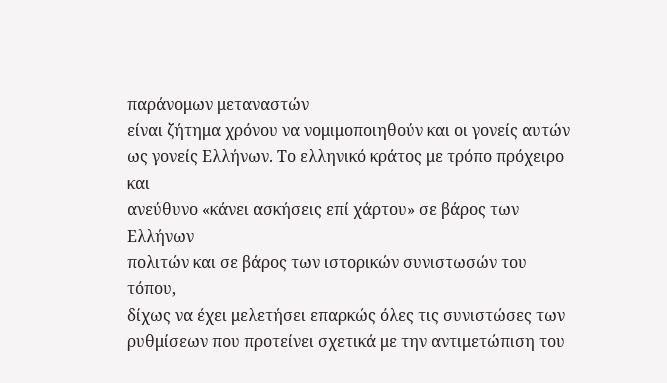παράνομων μεταναστών
είναι ζήτημα χρόνου να νομιμοποιηθούν και οι γονείς αυτών
ως γονείς Ελλήνων. Το ελληνικό κράτος με τρόπο πρόχειρο και
ανεύθυνο «κάνει ασκήσεις επί χάρτου» σε βάρος των Ελλήνων
πολιτών και σε βάρος των ιστορικών συνιστωσών του τόπου,
δίχως να έχει μελετήσει επαρκώς όλες τις συνιστώσες των
ρυθμίσεων που προτείνει σχετικά με την αντιμετώπιση του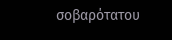σοβαρότατου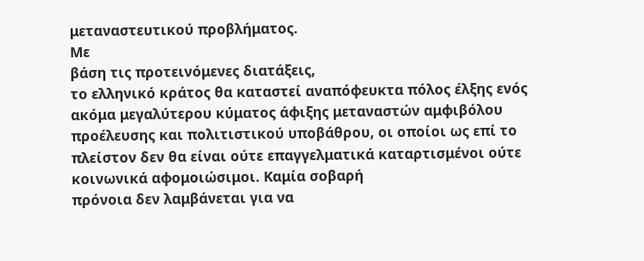μεταναστευτικού προβλήματος.
Με
βάση τις προτεινόμενες διατάξεις,
το ελληνικό κράτος θα καταστεί αναπόφευκτα πόλος έλξης ενός
ακόμα μεγαλύτερου κύματος άφιξης μεταναστών αμφιβόλου
προέλευσης και πολιτιστικού υποβάθρου, οι οποίοι ως επί το
πλείστον δεν θα είναι ούτε επαγγελματικά καταρτισμένοι ούτε
κοινωνικά αφομοιώσιμοι. Καμία σοβαρή
πρόνοια δεν λαμβάνεται για να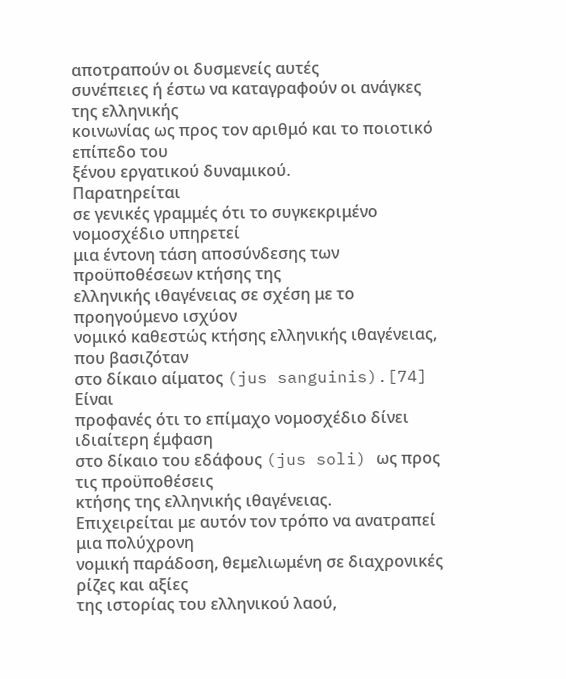αποτραπούν οι δυσμενείς αυτές
συνέπειες ή έστω να καταγραφούν οι ανάγκες της ελληνικής
κοινωνίας ως προς τον αριθμό και το ποιοτικό επίπεδο του
ξένου εργατικού δυναμικού.
Παρατηρείται
σε γενικές γραμμές ότι το συγκεκριμένο νομοσχέδιο υπηρετεί
μια έντονη τάση αποσύνδεσης των προϋποθέσεων κτήσης της
ελληνικής ιθαγένειας σε σχέση με το προηγούμενο ισχύον
νομικό καθεστώς κτήσης ελληνικής ιθαγένειας, που βασιζόταν
στο δίκαιο αίματος (jus sanguinis).[74] Είναι
προφανές ότι το επίμαχο νομοσχέδιο δίνει ιδιαίτερη έμφαση
στο δίκαιο του εδάφους (jus soli) ως προς τις προϋποθέσεις
κτήσης της ελληνικής ιθαγένειας.
Επιχειρείται με αυτόν τον τρόπο να ανατραπεί μια πολύχρονη
νομική παράδοση, θεμελιωμένη σε διαχρονικές ρίζες και αξίες
της ιστορίας του ελληνικού λαού,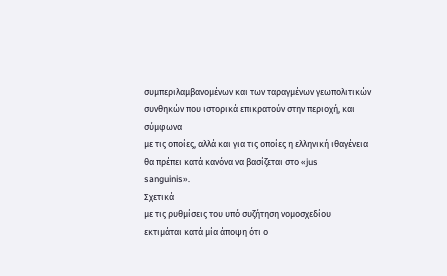συμπεριλαμβανομένων και των ταραγμένων γεωπολιτικών
συνθηκών που ιστορικά επικρατούν στην περιοχή, και σύμφωνα
με τις οποίες, αλλά και για τις οποίες η ελληνική ιθαγένεια
θα πρέπει κατά κανόνα να βασίζεται στο «jus
sanguinis».
Σχετικά
με τις ρυθμίσεις του υπό συζήτηση νομοσχεδίου
εκτιμάται κατά μία άποψη ότι ο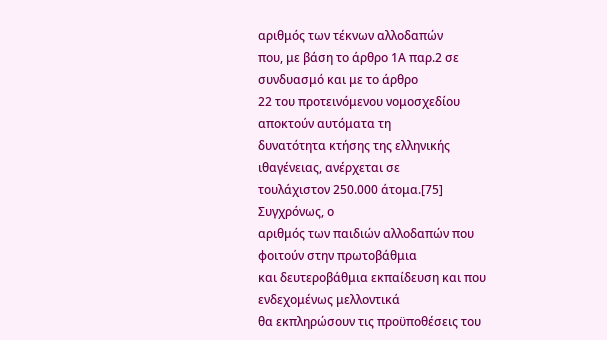αριθμός των τέκνων αλλοδαπών
που, με βάση το άρθρο 1Α παρ.2 σε συνδυασμό και με το άρθρο
22 του προτεινόμενου νομοσχεδίου αποκτούν αυτόματα τη
δυνατότητα κτήσης της ελληνικής ιθαγένειας, ανέρχεται σε
τουλάχιστον 250.000 άτομα.[75]
Συγχρόνως, ο
αριθμός των παιδιών αλλοδαπών που φοιτούν στην πρωτοβάθμια
και δευτεροβάθμια εκπαίδευση και που ενδεχομένως μελλοντικά
θα εκπληρώσουν τις προϋποθέσεις του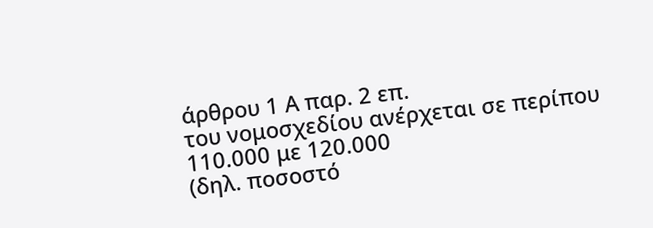άρθρου 1 Α παρ. 2 επ.
του νομοσχεδίου ανέρχεται σε περίπου 110.000 με 120.000
(δηλ. ποσοστό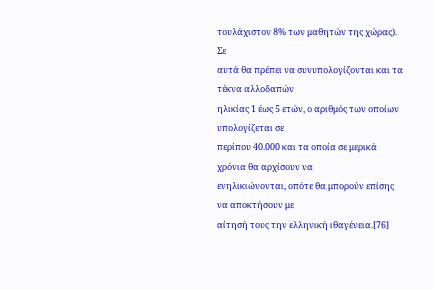τουλάχιστον 8% των μαθητών της χώρας). Σε
αυτά θα πρέπει να συνυπολογίζονται και τα τέκνα αλλοδαπών
ηλικίας 1 έως 5 ετών, ο αριθμός των οποίων υπολογίζεται σε
περίπου 40.000 και τα οποία σε μερικά χρόνια θα αρχίσουν να
ενηλικιώνονται, οπότε θα μπορούν επίσης να αποκτήσουν με
αίτησή τους την ελληνική ιθαγένεια.[76]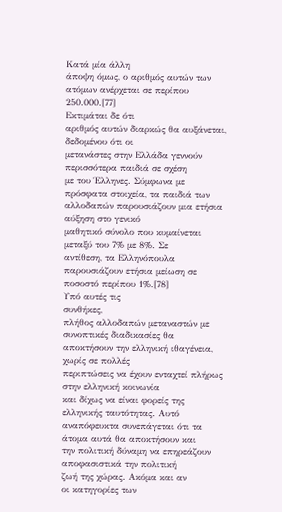Κατά μία άλλη
άποψη όμως, ο αριθμός αυτών των ατόμων ανέρχεται σε περίπου
250.000.[77]
Εκτιμάται δε ότι
αριθμός αυτών διαρκώς θα αυξάνεται, δεδομένου ότι οι
μετανάστες στην Ελλάδα γεννούν περισσότερα παιδιά σε σχέση
με του Έλληνες. Σύμφωνα με πρόσφατα στοιχεία, τα παιδιά των
αλλοδαπών παρουσιάζουν μια ετήσια αύξηση στο γενικό
μαθητικό σύνολο που κυμαίνεται μεταξύ του 7% με 8%. Σε
αντίθεση, τα Ελληνόπουλα παρουσιάζουν ετήσια μείωση σε
ποσοστό περίπου 1%.[78]
Υπό αυτές τις
συνθήκες,
πλήθος αλλοδαπών μεταναστών με συνοπτικές διαδικασίες θα
αποκτήσουν την ελληνική ιθαγένεια, χωρίς σε πολλές
περιπτώσεις να έχουν ενταχτεί πλήρως στην ελληνική κοινωνία
και δίχως να είναι φορείς της ελληνικής ταυτότητας. Αυτό
αναπόφευκτα συνεπάγεται ότι τα άτομα αυτά θα αποκτήσουν και
την πολιτική δύναμη να επηρεάζουν αποφασιστικά την πολιτική
ζωή της χώρας. Ακόμα και αν
οι κατηγορίες των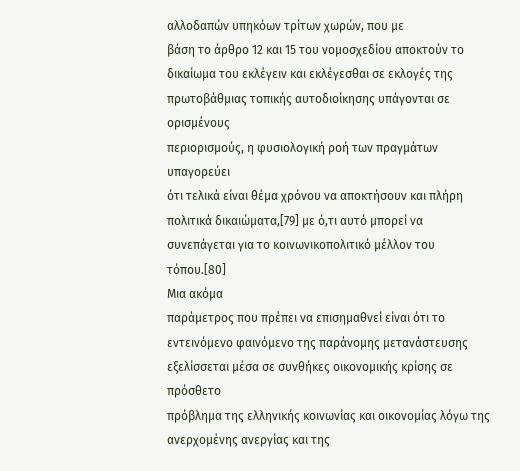αλλοδαπών υπηκόων τρίτων χωρών, που με
βάση το άρθρο 12 και 15 του νομοσχεδίου αποκτούν το
δικαίωμα του εκλέγειν και εκλέγεσθαι σε εκλογές της
πρωτοβάθμιας τοπικής αυτοδιοίκησης υπάγονται σε ορισμένους
περιορισμούς, η φυσιολογική ροή των πραγμάτων υπαγορεύει
ότι τελικά είναι θέμα χρόνου να αποκτήσουν και πλήρη
πολιτικά δικαιώματα,[79] με ό,τι αυτό μπορεί να
συνεπάγεται για το κοινωνικοπολιτικό μέλλον του
τόπου.[80]
Μια ακόμα
παράμετρος που πρέπει να επισημαθνεί είναι ότι το
εντεινόμενο φαινόμενο της παράνομης μετανάστευσης
εξελίσσεται μέσα σε συνθήκες οικονομικής κρίσης σε πρόσθετο
πρόβλημα της ελληνικής κοινωνίας και οικονομίας λόγω της
ανερχομένης ανεργίας και της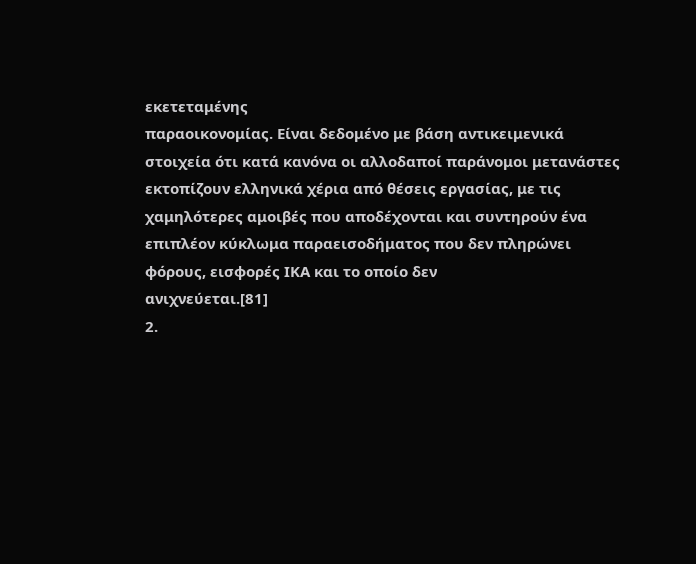εκετεταμένης
παραοικονομίας. Είναι δεδομένο με βάση αντικειμενικά
στοιχεία ότι κατά κανόνα οι αλλοδαποί παράνομοι μετανάστες
εκτοπίζουν ελληνικά χέρια από θέσεις εργασίας, με τις
χαμηλότερες αμοιβές που αποδέχονται και συντηρούν ένα
επιπλέον κύκλωμα παραεισοδήματος που δεν πληρώνει
φόρους, εισφορές ΙΚΑ και το οποίο δεν
ανιχνεύεται.[81]
2.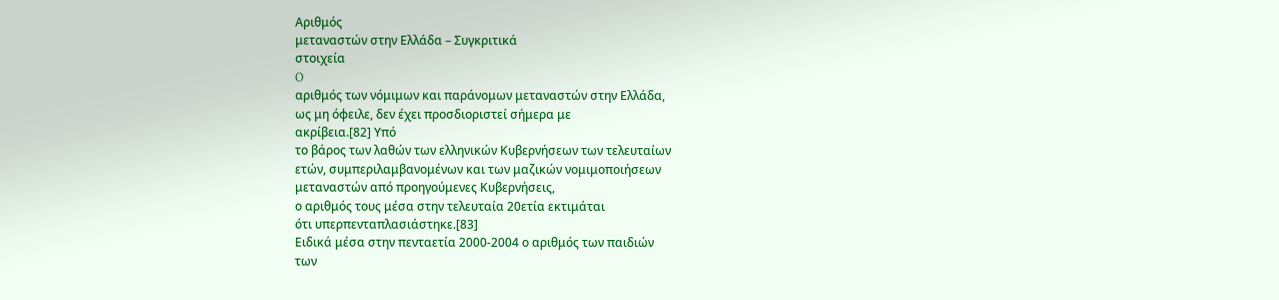Αριθμός
μεταναστών στην Ελλάδα – Συγκριτικά
στοιχεία
O
αριθμός των νόμιμων και παράνομων μεταναστών στην Ελλάδα,
ως μη όφειλε, δεν έχει προσδιοριστεί σήμερα με
ακρίβεια.[82] Υπό
το βάρος των λαθών των ελληνικών Κυβερνήσεων των τελευταίων
ετών, συμπεριλαμβανομένων και των μαζικών νομιμοποιήσεων
μεταναστών από προηγούμενες Κυβερνήσεις,
ο αριθμός τους μέσα στην τελευταία 20ετία εκτιμάται
ότι υπερπενταπλασιάστηκε.[83]
Ειδικά μέσα στην πενταετία 2000-2004 ο αριθμός των παιδιών
των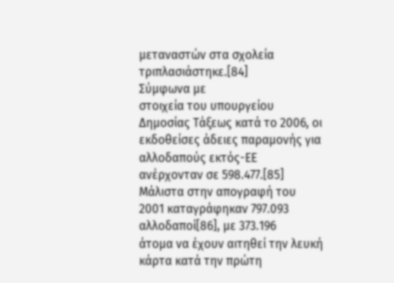μεταναστών στα σχολεία
τριπλασιάστηκε.[84]
Σύμφωνα με
στοιχεία του υπουργείου Δημοσίας Τάξεως κατά το 2006, οι
εκδοθείσες άδειες παραμονής για αλλοδαπούς εκτός-ΕΕ
ανέρχονταν σε 598.477.[85] Μάλιστα στην απογραφή του
2001 καταγράφηκαν 797.093 αλλοδαποί[86], με 373.196
άτομα να έχουν αιτηθεί την λευκή κάρτα κατά την πρώτη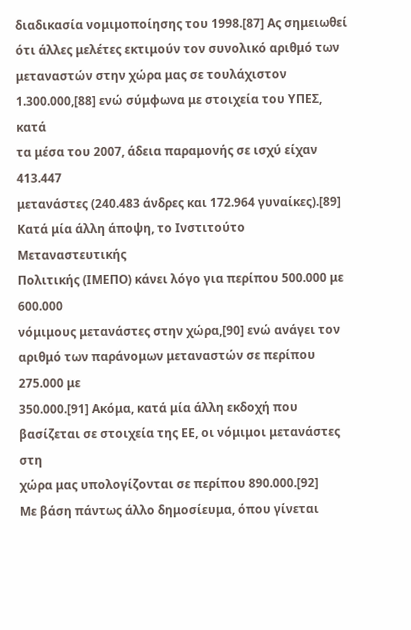διαδικασία νομιμοποίησης του 1998.[87] Ας σημειωθεί
ότι άλλες μελέτες εκτιμούν τον συνολικό αριθμό των
μεταναστών στην χώρα μας σε τουλάχιστον
1.300.000,[88] ενώ σύμφωνα με στοιχεία του ΥΠΕΣ, κατά
τα μέσα του 2007, άδεια παραμονής σε ισχύ είχαν 413.447
μετανάστες (240.483 άνδρες και 172.964 γυναίκες).[89]
Κατά μία άλλη άποψη, το Ινστιτούτο Μεταναστευτικής
Πολιτικής (ΙΜΕΠΟ) κάνει λόγο για περίπου 500.000 με 600.000
νόμιμους μετανάστες στην χώρα,[90] ενώ ανάγει τον
αριθμό των παράνομων μεταναστών σε περίπου 275.000 με
350.000.[91] Ακόμα, κατά μία άλλη εκδοχή που
βασίζεται σε στοιχεία της ΕΕ, οι νόμιμοι μετανάστες στη
χώρα μας υπολογίζονται σε περίπου 890.000.[92]
Με βάση πάντως άλλο δημοσίευμα, όπου γίνεται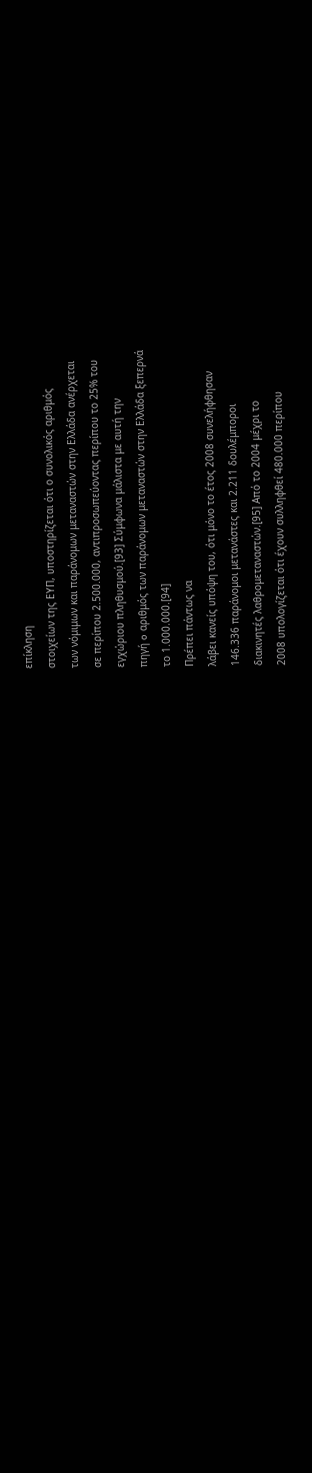επίκληση
στοιχείων της ΕΥΠ, υποστηρίζεται ότι ο συνολικός αριθμός
των νόμιμων και παράνομων μεταναστών στην Ελλάδα ανέρχεται
σε περίπου 2.500.000, αντιπροσωπεύοντας περίπου το 25% του
εγχώριου πληθυσμού.[93] Σύμφωνα μάλιστα με αυτή την
πηγή o αριθμός των παράνομων μεταναστών στην Ελλάδα ξεπερνά
το 1.000.000.[94]
Πρέπει πάντως να
λάβει κανείς υπόψη του, ότι μόνο το έτος 2008 συνελήφθησαν
146.336 παράνομοι μετανάστες και 2.211 δουλέμποροι
διακινητές λαθρομεταναστών.[95] Από το 2004 μέχρι το
2008 υπολογίζεται ότι έχουν συλληφθεί 480.000 περίπου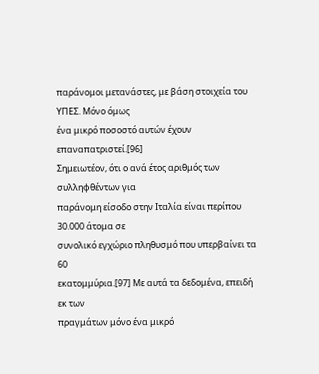παράνομοι μετανάστες, με βάση στοιχεία του ΥΠΕΣ. Μόνο όμως
ένα μικρό ποσοστό αυτών έχουν επαναπατριστεί.[96]
Σημειωτέον, ότι ο ανά έτος αριθμός των συλληφθέντων για
παράνομη είσοδο στην Ιταλία είναι περίπου 30.000 άτομα σε
συνολικό εγχώριο πληθυσμό που υπερβαίνει τα 60
εκατομμύρια.[97] Με αυτά τα δεδομένα, επειδή εκ των
πραγμάτων μόνο ένα μικρό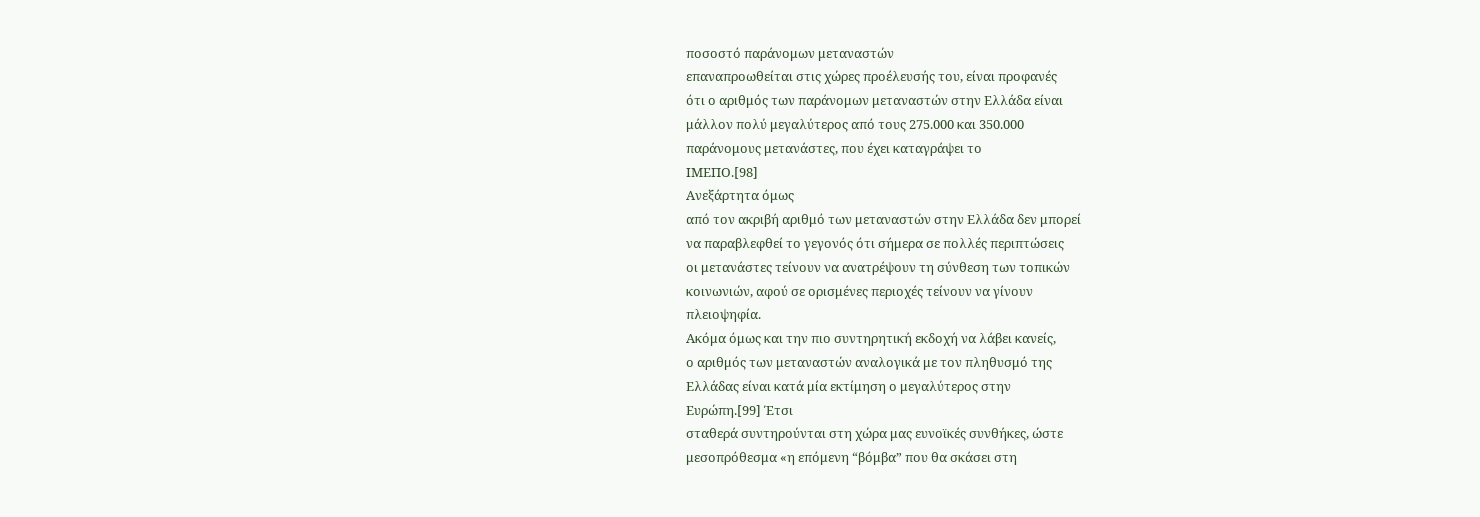ποσοστό παράνομων μεταναστών
επαναπροωθείται στις χώρες προέλευσής του, είναι προφανές
ότι ο αριθμός των παράνομων μεταναστών στην Ελλάδα είναι
μάλλον πολύ μεγαλύτερος από τους 275.000 και 350.000
παράνομους μετανάστες, που έχει καταγράψει το
ΙΜΕΠΟ.[98]
Ανεξάρτητα όμως
από τον ακριβή αριθμό των μεταναστών στην Ελλάδα δεν μπορεί
να παραβλεφθεί το γεγονός ότι σήμερα σε πολλές περιπτώσεις
οι μετανάστες τείνουν να ανατρέψουν τη σύνθεση των τοπικών
κοινωνιών, αφού σε ορισμένες περιοχές τείνουν να γίνουν
πλειοψηφία.
Ακόμα όμως και την πιο συντηρητική εκδοχή να λάβει κανείς,
ο αριθμός των μεταναστών αναλογικά με τον πληθυσμό της
Ελλάδας είναι κατά μία εκτίμηση ο μεγαλύτερος στην
Ευρώπη.[99] Έτσι
σταθερά συντηρούνται στη χώρα μας ευνοϊκές συνθήκες, ώστε
μεσοπρόθεσμα «η επόμενη “βόμβα” που θα σκάσει στη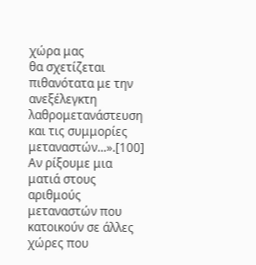χώρα μας
θα σχετίζεται πιθανότατα με την ανεξέλεγκτη
λαθρομετανάστευση και τις συμμορίες
μεταναστών...».[100]
Αν ρίξουμε μια
ματιά στους αριθμούς μεταναστών που κατοικούν σε άλλες
χώρες που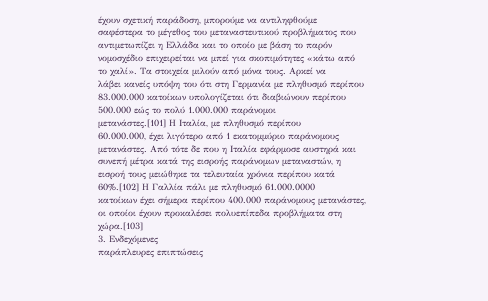έχουν σχετική παράδοση, μπορούμε να αντιληφθούμε
σαφέστερα το μέγεθος του μεταναστευτικού προβλήματος που
αντιμετωπίζει η Ελλάδα και το οποίο με βάση το παρόν
νομοσχέδιο επιχειρείται να μπεί για σκοπιμότητες «κάτω από
το χαλί». Τα στοιχεία μιλούν από μόνα τους. Αρκεί να
λάβει κανείς υπόψη του ότι στη Γερμανία με πληθυσμό περίπου
83.000.000 κατοίκων υπολογίζεται ότι διαβιώνουν περίπου
500.000 εώς το πολύ 1.000.000 παράνομοι
μετανάστες.[101] Η Ιταλία, με πληθυσμό περίπου
60.000.000, έχει λιγότερο από 1 εκατομμύριο παράνομους
μετανάστες. Από τότε δε που η Ιταλία εφάρμοσε αυστηρά και
συνεπή μέτρα κατά της εισροής παράνομων μεταναστών, η
εισροή τους μειώθηκε τα τελευταία χρόνια περίπου κατά
60%.[102] Η Γαλλία πάλι με πληθυσμό 61.000.0000
κατοίκων έχει σήμερα περίπου 400.000 παράνομους μετανάστες,
οι οποίοι έχουν προκαλέσει πολυεπίπεδα προβλήματα στη
χώρα.[103]
3. Ενδεχόμενες
παράπλευρες επιπτώσεις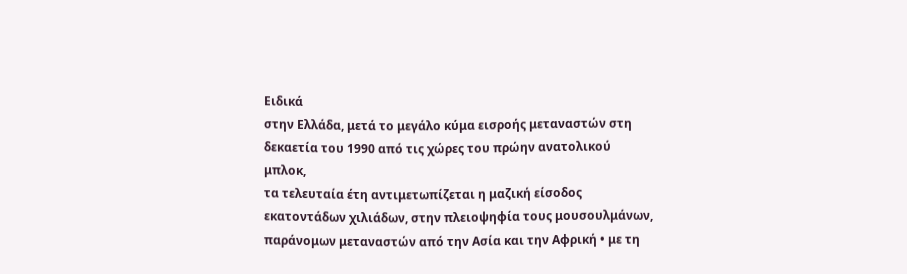Ειδικά
στην Ελλάδα, μετά το μεγάλο κύμα εισροής μεταναστών στη
δεκαετία του 1990 από τις χώρες του πρώην ανατολικού μπλοκ,
τα τελευταία έτη αντιμετωπίζεται η μαζική είσοδος
εκατοντάδων χιλιάδων, στην πλειοψηφία τους μουσουλμάνων,
παράνομων μεταναστών από την Ασία και την Αφρική • με τη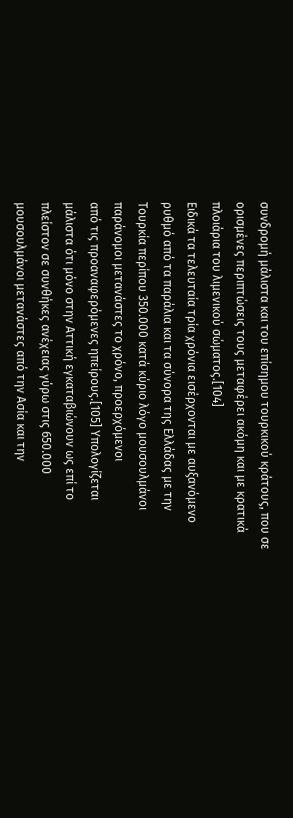συνδρομή μάλιστα και του επίσημου τουρκικού κράτους, που σε
ορισμένες περιπτώσεις τους μεταφέρει ακόμη και με κρατικά
πλοιάρια του λιμενικού σώματος.[104]
Ειδικά τα τελευταία τρία χρόνια εισέρχονται με αυξανόμενο
ρυθμό από τα παράλια και τα σύνορα της Ελλάδας με την
Τουρκία περίπου 350.000 κατά κύριο λόγο μουσουλμάνοι
παράνομοι μετανάστες το χρόνο, προερχόμενοι
από τις προαναφερόμενες ηπείρους.[105] Υπολογίζεται
μάλιστα ότι μόνο στην Αττική εγκαταβιώνουν ως επί το
πλείστον σε συνθήκες ανέχειας γύρω στις 650.000
μουσουλμάνοι μετανάστες από την Ασία και την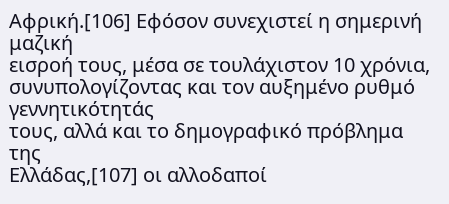Αφρική.[106] Εφόσον συνεχιστεί η σημερινή μαζική
εισροή τους, μέσα σε τουλάχιστον 10 χρόνια,
συνυπολογίζοντας και τον αυξημένο ρυθμό γεννητικότητάς
τους, αλλά και το δημογραφικό πρόβλημα της
Ελλάδας,[107] οι αλλοδαποί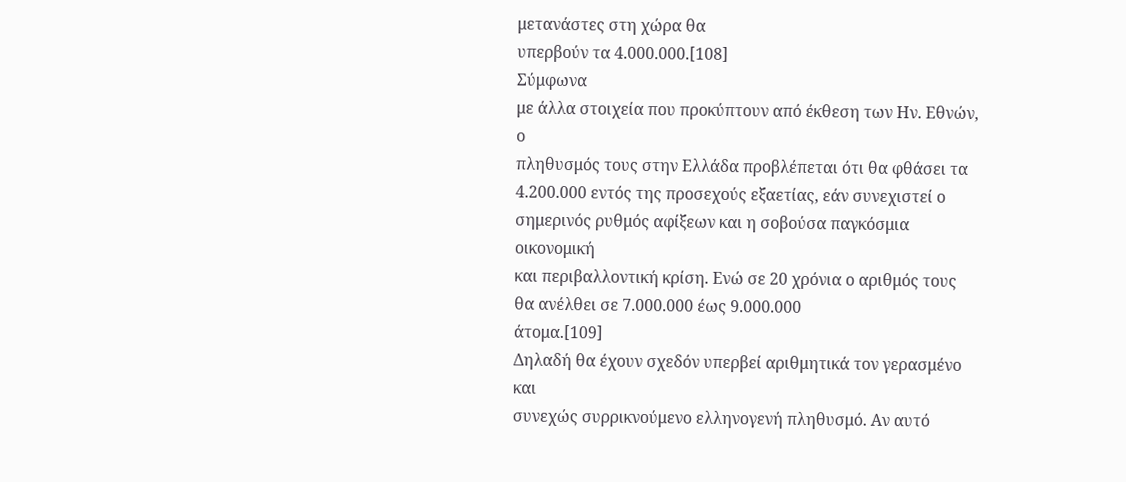μετανάστες στη χώρα θα
υπερβούν τα 4.000.000.[108]
Σύμφωνα
με άλλα στοιχεία που προκύπτουν από έκθεση των Ην. Εθνών, ο
πληθυσμός τους στην Ελλάδα προβλέπεται ότι θα φθάσει τα
4.200.000 εντός της προσεχούς εξαετίας, εάν συνεχιστεί ο
σημερινός ρυθμός αφίξεων και η σοβούσα παγκόσμια οικονομική
και περιβαλλοντική κρίση. Ενώ σε 20 χρόνια ο αριθμός τους
θα ανέλθει σε 7.000.000 έως 9.000.000
άτομα.[109]
Δηλαδή θα έχουν σχεδόν υπερβεί αριθμητικά τον γερασμένο και
συνεχώς συρρικνούμενο ελληνογενή πληθυσμό. Αν αυτό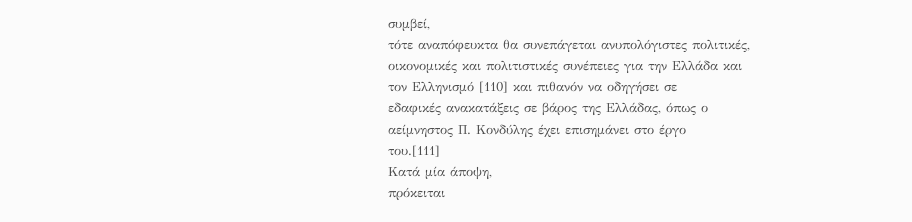συμβεί,
τότε αναπόφευκτα θα συνεπάγεται ανυπολόγιστες πολιτικές,
οικονομικές και πολιτιστικές συνέπειες για την Ελλάδα και
τον Ελληνισμό [110] και πιθανόν να οδηγήσει σε
εδαφικές ανακατάξεις σε βάρος της Ελλάδας, όπως ο
αείμνηστος Π. Κονδύλης έχει επισημάνει στο έργο
του.[111]
Κατά μία άποψη,
πρόκειται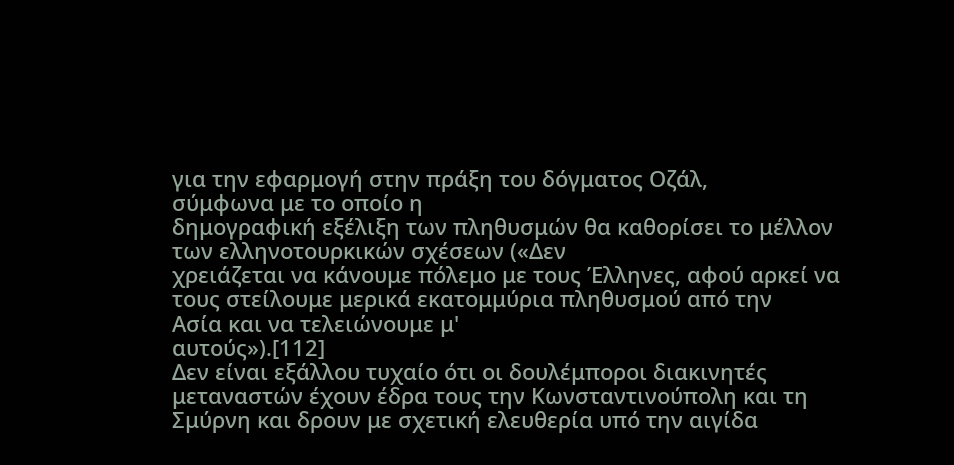για την εφαρμογή στην πράξη του δόγματος Οζάλ,
σύμφωνα με το οποίο η
δημογραφική εξέλιξη των πληθυσμών θα καθορίσει το μέλλον
των ελληνοτουρκικών σχέσεων («Δεν
χρειάζεται να κάνουμε πόλεμο με τους Έλληνες, αφού αρκεί να
τους στείλουμε μερικά εκατομμύρια πληθυσμού από την
Ασία και να τελειώνουμε μ'
αυτούς»).[112]
Δεν είναι εξάλλου τυχαίο ότι οι δουλέμποροι διακινητές
μεταναστών έχουν έδρα τους την Κωνσταντινούπολη και τη
Σμύρνη και δρουν με σχετική ελευθερία υπό την αιγίδα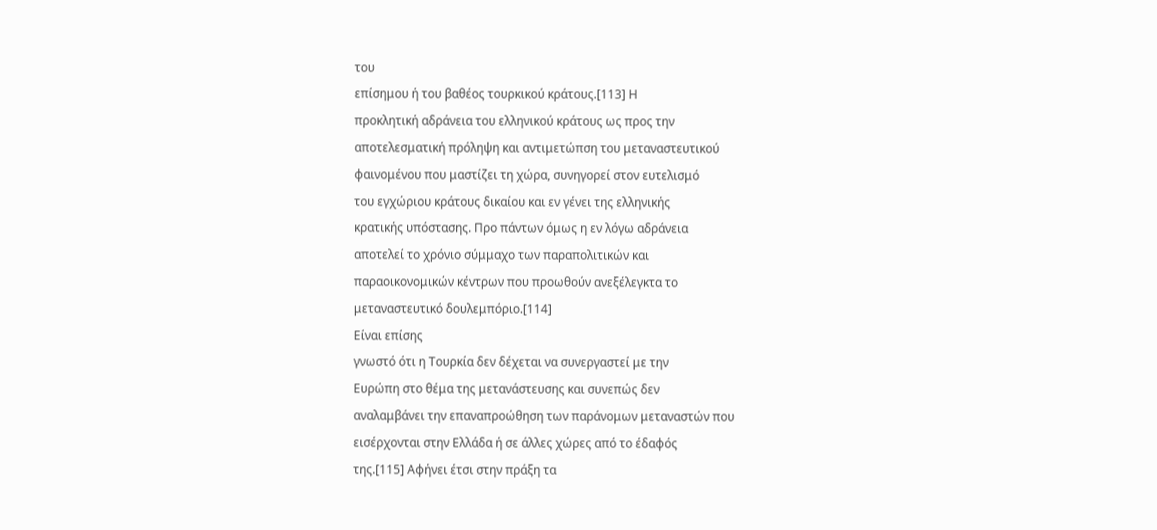του
επίσημου ή του βαθέος τουρκικού κράτους.[113] Η
προκλητική αδράνεια του ελληνικού κράτους ως προς την
αποτελεσματική πρόληψη και αντιμετώπση του μεταναστευτικού
φαινομένου που μαστίζει τη χώρα, συνηγορεί στον ευτελισμό
του εγχώριου κράτους δικαίου και εν γένει της ελληνικής
κρατικής υπόστασης. Προ πάντων όμως η εν λόγω αδράνεια
αποτελεί το χρόνιο σύμμαχο των παραπολιτικών και
παραοικονομικών κέντρων που προωθούν ανεξέλεγκτα το
μεταναστευτικό δουλεμπόριο.[114]
Είναι επίσης
γνωστό ότι η Τουρκία δεν δέχεται να συνεργαστεί με την
Ευρώπη στο θέμα της μετανάστευσης και συνεπώς δεν
αναλαμβάνει την επαναπροώθηση των παράνομων μεταναστών που
εισέρχονται στην Ελλάδα ή σε άλλες χώρες από το έδαφός
της.[115] Αφήνει έτσι στην πράξη τα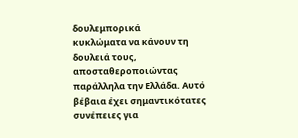δουλεμπορικά
κυκλώματα να κάνουν τη δουλειά τους, αποσταθεροποιώντας
παράλληλα την Ελλάδα. Αυτό βέβαια έχει σημαντικότατες
συνέπειες για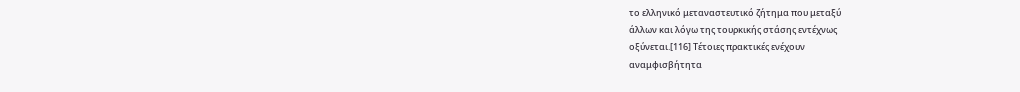το ελληνικό μεταναστευτικό ζήτημα που μεταξύ
άλλων και λόγω της τουρκικής στάσης εντέχνως
οξύνεται.[116] Τέτοιες πρακτικές ενέχουν
αναμφισβήτητα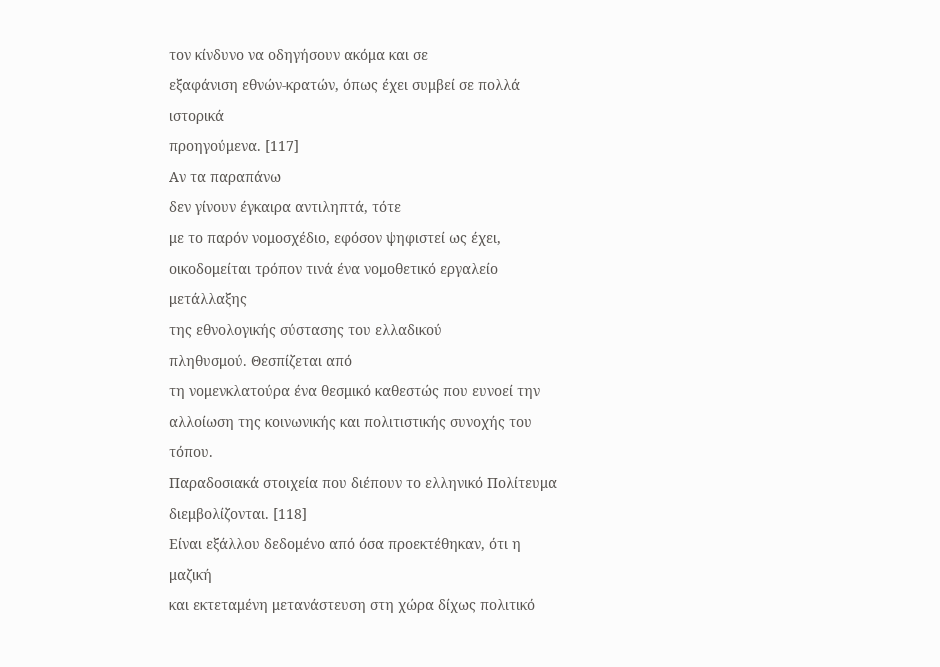τον κίνδυνο να οδηγήσουν ακόμα και σε
εξαφάνιση εθνών-κρατών, όπως έχει συμβεί σε πολλά ιστορικά
προηγούμενα. [117]
Αν τα παραπάνω
δεν γίνουν έγκαιρα αντιληπτά, τότε
με το παρόν νομοσχέδιο, εφόσον ψηφιστεί ως έχει,
οικοδομείται τρόπον τινά ένα νομοθετικό εργαλείο μετάλλαξης
της εθνολογικής σύστασης του ελλαδικού
πληθυσμού. Θεσπίζεται από
τη νομενκλατούρα ένα θεσμικό καθεστώς που ευνοεί την
αλλοίωση της κοινωνικής και πολιτιστικής συνοχής του τόπου.
Παραδοσιακά στοιχεία που διέπουν το ελληνικό Πολίτευμα
διεμβολίζονται. [118]
Είναι εξάλλου δεδομένο από όσα προεκτέθηκαν, ότι η μαζική
και εκτεταμένη μετανάστευση στη χώρα δίχως πολιτικό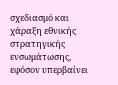σχεδιασμό και χάραξη εθνικής στρατηγικής ενσωμάτωσης,
εφόσον υπερβαίνει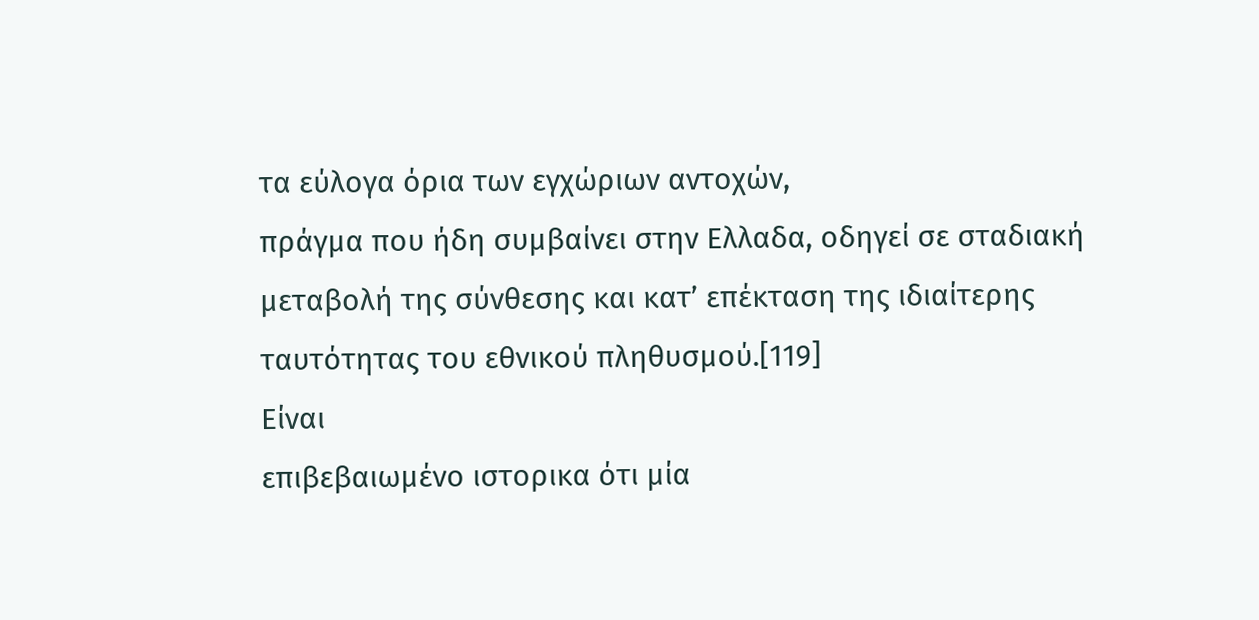τα εύλογα όρια των εγχώριων αντοχών,
πράγμα που ήδη συμβαίνει στην Ελλαδα, οδηγεί σε σταδιακή
μεταβολή της σύνθεσης και κατ’ επέκταση της ιδιαίτερης
ταυτότητας του εθνικού πληθυσμού.[119]
Είναι
επιβεβαιωμένο ιστορικα ότι μία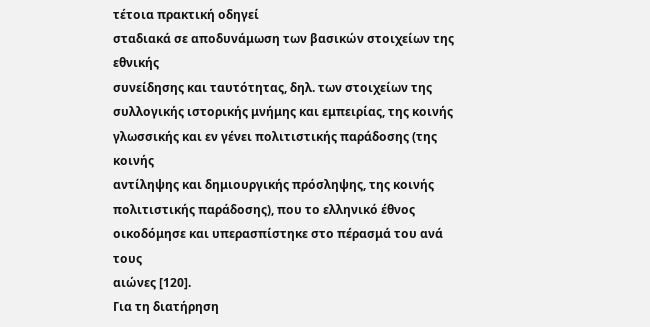τέτοια πρακτική οδηγεί
σταδιακά σε αποδυνάμωση των βασικών στοιχείων της εθνικής
συνείδησης και ταυτότητας, δηλ. των στοιχείων της
συλλογικής ιστορικής μνήμης και εμπειρίας, της κοινής
γλωσσικής και εν γένει πολιτιστικής παράδοσης (της κοινής
αντίληψης και δημιουργικής πρόσληψης, της κοινής
πολιτιστικής παράδοσης), που το ελληνικό έθνος
οικοδόμησε και υπερασπίστηκε στο πέρασμά του ανά τους
αιώνες [120].
Για τη διατήρηση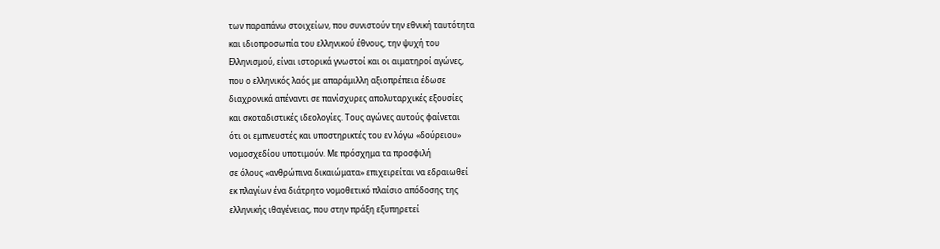των παραπάνω στοιχείων, που συνιστούν την εθνική ταυτότητα
και ιδιοπροσωπία του ελληνικού έθνους, την ψυχή του
Ελληνισμού, είναι ιστορικά γνωστοί και οι αιματηροί αγώνες,
που ο ελληνικός λαός με απαράμιλλη αξιοπρέπεια έδωσε
διαχρονικά απέναντι σε πανίσχυρες απολυταρχικές εξουσίες
και σκοταδιστικές ιδεολογίες. Τους αγώνες αυτούς φαίνεται
ότι οι εμπνευστές και υποστηρικτές του εν λόγω «δούρειου»
νομοσχεδίου υποτιμούν. Με πρόσχημα τα προσφιλή
σε όλους «ανθρώπινα δικαιώματα» επιχειρείται να εδραιωθεί
εκ πλαγίων ένα διάτρητο νομοθετικό πλαίσιο απόδοσης της
ελληνικής ιθαγένειας, που στην πράξη εξυπηρετεί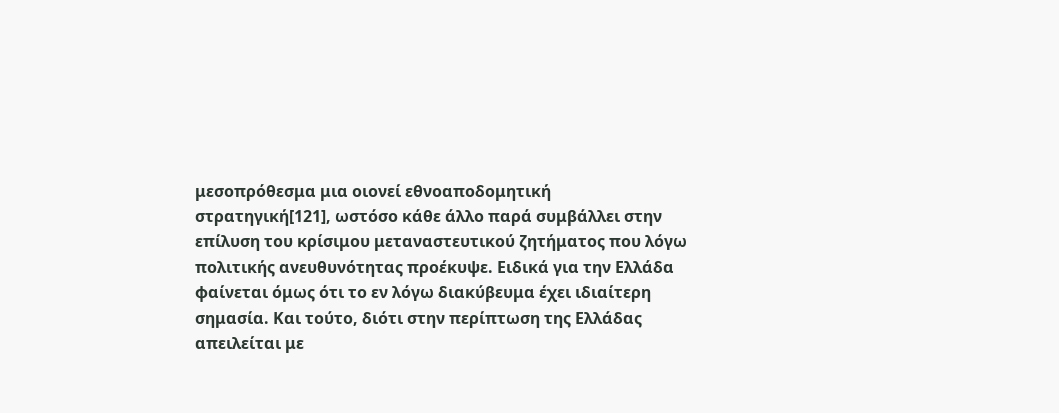μεσοπρόθεσμα μια οιονεί εθνοαποδομητική
στρατηγική[121], ωστόσο κάθε άλλο παρά συμβάλλει στην
επίλυση του κρίσιμου μεταναστευτικού ζητήματος που λόγω
πολιτικής ανευθυνότητας προέκυψε. Ειδικά για την Ελλάδα
φαίνεται όμως ότι το εν λόγω διακύβευμα έχει ιδιαίτερη
σημασία. Και τούτο, διότι στην περίπτωση της Ελλάδας
απειλείται με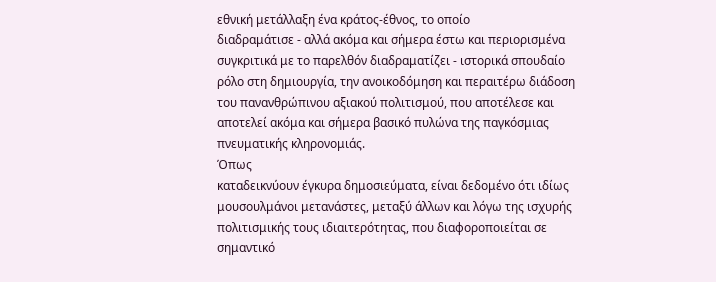εθνική μετάλλαξη ένα κράτος-έθνος, το οποίο
διαδραμάτισε - αλλά ακόμα και σήμερα έστω και περιορισμένα
συγκριτικά με το παρελθόν διαδραματίζει - ιστορικά σπουδαίο
ρόλο στη δημιουργία, την ανοικοδόμηση και περαιτέρω διάδοση
του πανανθρώπινου αξιακού πολιτισμού, που αποτέλεσε και
αποτελεί ακόμα και σήμερα βασικό πυλώνα της παγκόσμιας
πνευματικής κληρονομιάς.
Όπως
καταδεικνύουν έγκυρα δημοσιεύματα, είναι δεδομένο ότι ιδίως
μουσουλμάνοι μετανάστες, μεταξύ άλλων και λόγω της ισχυρής
πολιτισμικής τους ιδιαιτερότητας, που διαφοροποιείται σε
σημαντικό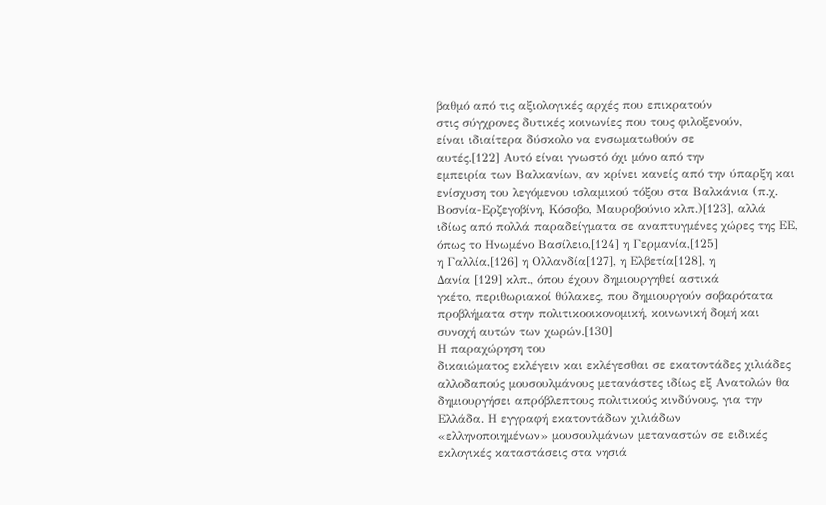βαθμό από τις αξιολογικές αρχές που επικρατούν
στις σύγχρονες δυτικές κοινωνίες που τους φιλοξενούν,
είναι ιδιαίτερα δύσκολο να ενσωματωθούν σε
αυτές.[122] Αυτό είναι γνωστό όχι μόνο από την
εμπειρία των Βαλκανίων, αν κρίνει κανείς από την ύπαρξη και
ενίσχυση του λεγόμενου ισλαμικού τόξου στα Βαλκάνια (π.χ.
Βοσνία-Ερζεγοβίνη, Κόσοβο, Μαυροβούνιο κλπ.)[123], αλλά
ιδίως από πολλά παραδείγματα σε αναπτυγμένες χώρες της ΕΕ,
όπως το Ηνωμένο Βασίλειο,[124] η Γερμανία,[125]
η Γαλλία,[126] η Ολλανδία[127], η Ελβετία[128], η
Δανία [129] κλπ., όπου έχουν δημιουργηθεί αστικά
γκέτο, περιθωριακοί θύλακες, που δημιουργούν σοβαρότατα
προβλήματα στην πολιτικοοικονομική, κοινωνική δομή και
συνοχή αυτών των χωρών.[130]
Η παραχώρηση του
δικαιώματος εκλέγειν και εκλέγεσθαι σε εκατοντάδες χιλιάδες
αλλοδαπούς μουσουλμάνους μετανάστες ιδίως εξ Ανατολών θα
δημιουργήσει απρόβλεπτους πολιτικούς κινδύνους, για την
Ελλάδα. Η εγγραφή εκατοντάδων χιλιάδων
«ελληνοποιημένων» μουσουλμάνων μεταναστών σε ειδικές
εκλογικές καταστάσεις στα νησιά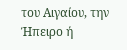του Αιγαίου, την Ήπειρο ή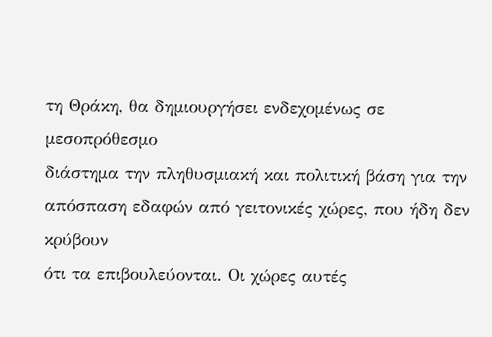τη Θράκη, θα δημιουργήσει ενδεχομένως σε μεσοπρόθεσμο
διάστημα την πληθυσμιακή και πολιτική βάση για την
απόσπαση εδαφών από γειτονικές χώρες, που ήδη δεν κρύβουν
ότι τα επιβουλεύονται. Οι χώρες αυτές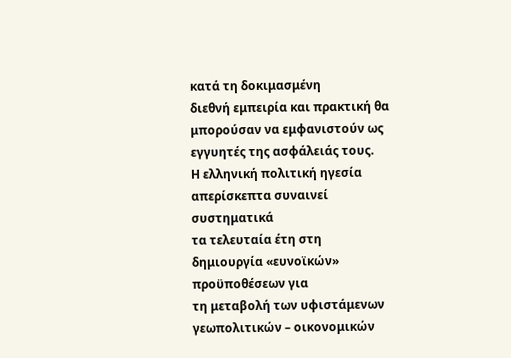κατά τη δοκιμασμένη
διεθνή εμπειρία και πρακτική θα μπορούσαν να εμφανιστούν ως
εγγυητές της ασφάλειάς τους.
Η ελληνική πολιτική ηγεσία απερίσκεπτα συναινεί συστηματικά
τα τελευταία έτη στη δημιουργία «ευνοϊκών» προϋποθέσεων για
τη μεταβολή των υφιστάμενων γεωπολιτικών – οικονομικών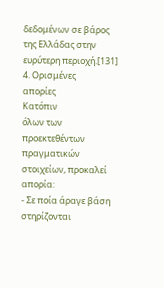δεδομένων σε βάρος της Ελλάδας στην ευρύτερη περιοχή.[131]
4. Ορισμένες
απορίες
Κατόπιν
όλων των προεκτεθέντων πραγματικών στοιχείων, προκαλεί
απορία:
- Σε ποία άραγε βάση στηρίζονται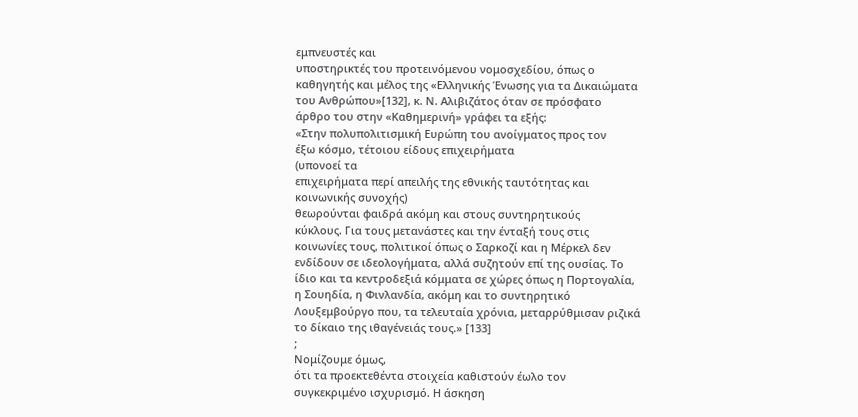εμπνευστές και
υποστηρικτές του προτεινόμενου νομοσχεδίου, όπως ο
καθηγητής και μέλος της «Ελληνικής Ένωσης για τα Δικαιώματα
του Ανθρώπου»[132], κ. Ν. Αλιβιζάτος όταν σε πρόσφατο
άρθρο του στην «Καθημερινή» γράφει τα εξής:
«Στην πολυπολιτισμική Ευρώπη του ανοίγματος προς τον
έξω κόσμο, τέτοιου είδους επιχειρήματα
(υπονοεί τα
επιχειρήματα περί απειλής της εθνικής ταυτότητας και
κοινωνικής συνοχής)
θεωρούνται φαιδρά ακόμη και στους συντηρητικούς
κύκλους. Για τους μετανάστες και την ένταξή τους στις
κοινωνίες τους, πολιτικοί όπως ο Σαρκοζί και η Μέρκελ δεν
ενδίδουν σε ιδεολογήματα, αλλά συζητούν επί της ουσίας. Το
ίδιο και τα κεντροδεξιά κόμματα σε χώρες όπως η Πορτογαλία,
η Σουηδία, η Φινλανδία, ακόμη και το συντηρητικό
Λουξεμβούργο που, τα τελευταία χρόνια, μεταρρύθμισαν ριζικά
το δίκαιο της ιθαγένειάς τους.» [133]
;
Νομίζουμε όμως,
ότι τα προεκτεθέντα στοιχεία καθιστούν έωλο τον
συγκεκριμένο ισχυρισμό. Η άσκηση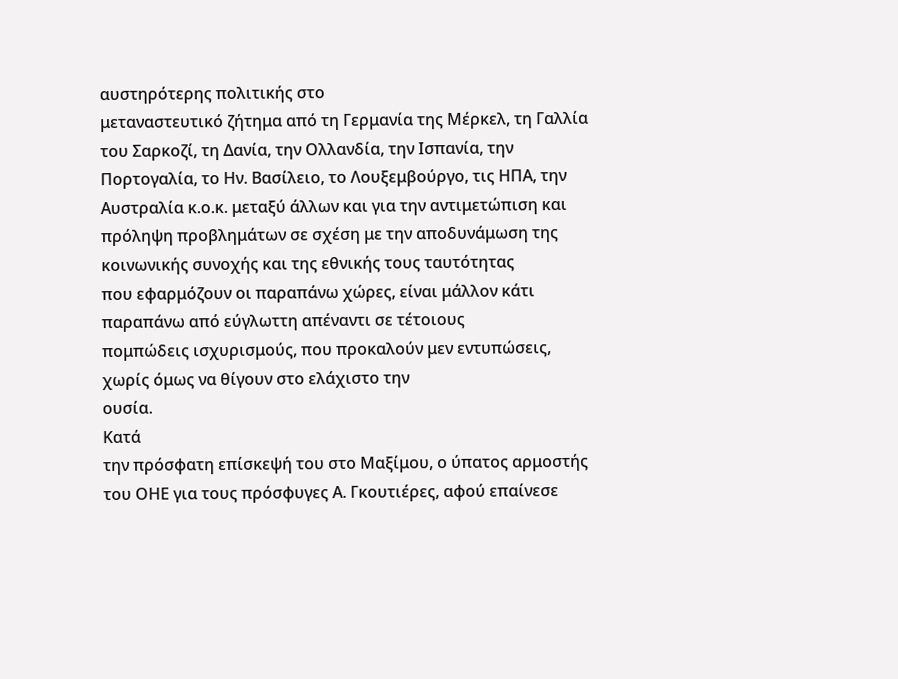αυστηρότερης πολιτικής στο
μεταναστευτικό ζήτημα από τη Γερμανία της Μέρκελ, τη Γαλλία
του Σαρκοζί, τη Δανία, την Ολλανδία, την Ισπανία, την
Πορτογαλία, το Ην. Βασίλειο, το Λουξεμβούργο, τις ΗΠΑ, την
Αυστραλία κ.ο.κ. μεταξύ άλλων και για την αντιμετώπιση και
πρόληψη προβλημάτων σε σχέση με την αποδυνάμωση της
κοινωνικής συνοχής και της εθνικής τους ταυτότητας
που εφαρμόζουν οι παραπάνω χώρες, είναι μάλλον κάτι
παραπάνω από εύγλωττη απέναντι σε τέτοιους
πομπώδεις ισχυρισμούς, που προκαλούν μεν εντυπώσεις,
χωρίς όμως να θίγουν στο ελάχιστο την
ουσία.
Κατά
την πρόσφατη επίσκεψή του στο Μαξίμου, ο ύπατος αρμοστής
του ΟΗΕ για τους πρόσφυγες Α. Γκουτιέρες, αφού επαίνεσε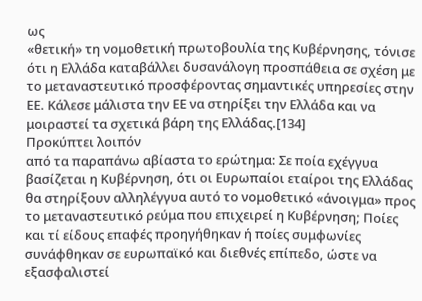ως
«θετική» τη νομοθετική πρωτοβουλία της Κυβέρνησης, τόνισε
ότι η Ελλάδα καταβάλλει δυσανάλογη προσπάθεια σε σχέση με
το μεταναστευτικό προσφέροντας σημαντικές υπηρεσίες στην
ΕΕ. Κάλεσε μάλιστα την ΕΕ να στηρίξει την Ελλάδα και να
μοιραστεί τα σχετικά βάρη της Ελλάδας.[134]
Προκύπτει λοιπόν
από τα παραπάνω αβίαστα το ερώτημα: Σε ποία εχέγγυα
βασίζεται η Κυβέρνηση, ότι οι Ευρωπαίοι εταίροι της Ελλάδας
θα στηρίξουν αλληλέγγυα αυτό το νομοθετικό «άνοιγμα» προς
το μεταναστευτικό ρεύμα που επιχειρεί η Κυβέρνηση; Ποίες
και τί είδους επαφές προηγήθηκαν ή ποίες συμφωνίες
συνάφθηκαν σε ευρωπαϊκό και διεθνές επίπεδο, ώστε να
εξασφαλιστεί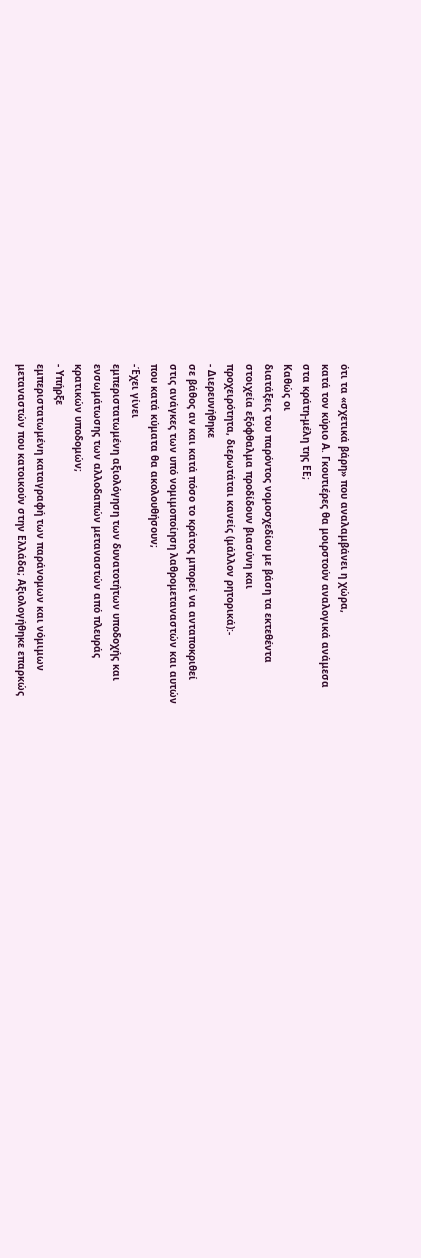ότι τα «σχετικά βάρη» που αναλαμβάνει η χώρα,
κατά τον κύριο Α. Γκουτιέρες θα μοιρστούν αναλογικά ανάμεσα
στα κράτη-μέλη της ΕΕ;
Καθώς οι
διατάξεις του παρόντος νομοσχεδίου με βάση τα εκτεθέντα
στοιχεία εξόφθαλμα προδίδουν βιασύνη και
προχειρότητα, διερωτάται κανείς (μάλλον ρητορικά):-
- Διερευνήθηκε
σε βάθος αν και κατά πόσο το κράτος μπορεί να ανταποκριθεί
στις ανάγκες των υπό νομιμοποίηση λαθρομεταναστών και αυτών
που κατά κύματα θα ακολουθήσουν;
-Έχει γίνει
εμπεριστατωμένη αξιολόγηση των δυνατοτήτων υποδοχής και
ενσωμάτωσης των αλλοδαπών μεταναστών από πλευράς
κρατικών υποδομών;
- Υπήρξε
εμπεριστατωμένη καταγραφή των παράνομων και νόμιμων
μεταναστών που κατοικούν στην Ελλάδα; Αξιολογήθηκε επαρκώς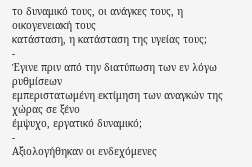το δυναμικό τους, οι ανάγκες τους, η οικογενειακή τους
κατάσταση, η κατάσταση της υγείας τους;
-
Έγινε πριν από την διατύπωση των εν λόγω ρυθμίσεων
εμπεριστατωμένη εκτίμηση των αναγκών της χώρας σε ξένο
έμψυχο, εργατικό δυναμικό;
-
Αξιολογήθηκαν οι ενδεχόμενες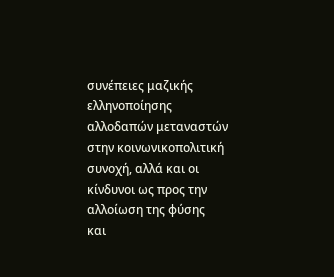συνέπειες μαζικής
ελληνοποίησης αλλοδαπών μεταναστών στην κοινωνικοπολιτική
συνοχή, αλλά και οι κίνδυνοι ως προς την αλλοίωση της φύσης
και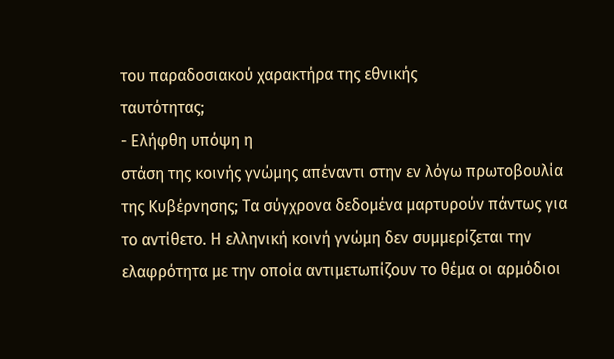του παραδοσιακού χαρακτήρα της εθνικής
ταυτότητας;
- Ελήφθη υπόψη η
στάση της κοινής γνώμης απέναντι στην εν λόγω πρωτοβουλία
της Κυβέρνησης; Τα σύγχρονα δεδομένα μαρτυρούν πάντως για
το αντίθετο. Η ελληνική κοινή γνώμη δεν συμμερίζεται την
ελαφρότητα με την οποία αντιμετωπίζουν το θέμα οι αρμόδιοι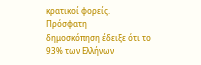κρατικοί φορείς.
Πρόσφατη
δημοσκόπηση έδειξε ότι το 93% των Ελλήνων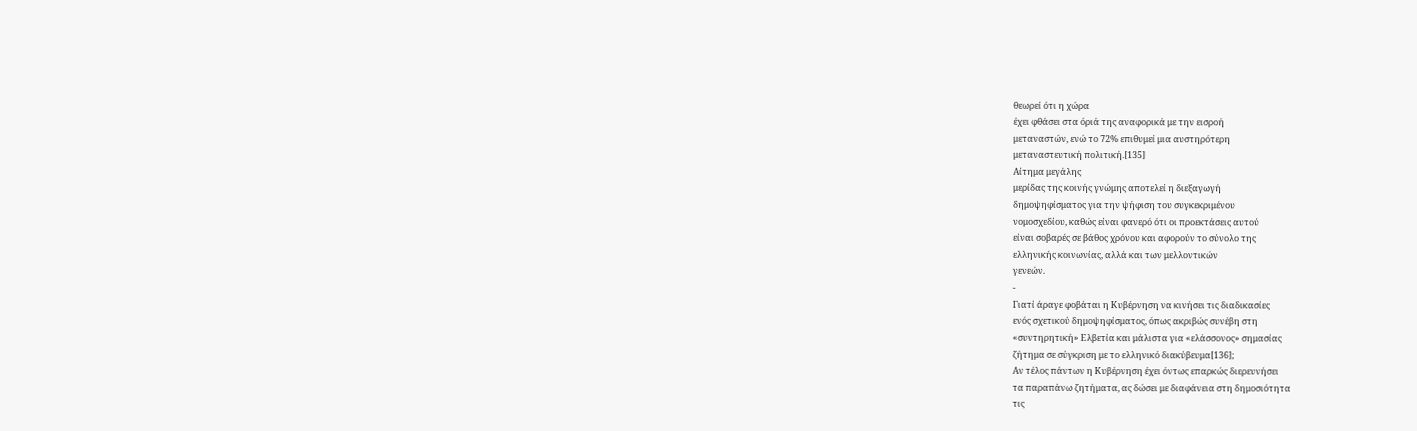θεωρεί ότι η χώρα
έχει φθάσει στα όριά της αναφορικά με την εισροή
μεταναστών, ενώ το 72% επιθυμεί μια αυστηρότερη
μεταναστευτική πολιτική.[135]
Αίτημα μεγάλης
μερίδας της κοινής γνώμης αποτελεί η διεξαγωγή
δημοψηφίσματος για την ψήφιση του συγκεκριμένου
νομοσχεδίου, καθώς είναι φανερό ότι οι προεκτάσεις αυτού
είναι σοβαρές σε βάθος χρόνου και αφορούν το σύνολο της
ελληνικής κοινωνίας, αλλά και των μελλοντικών
γενεών.
-
Γιατί άραγε φοβάται η Κυβέρνηση να κινήσει τις διαδικασίες
ενός σχετικού δημοψηφίσματος, όπως ακριβώς συνέβη στη
«συντηρητική» Ελβετία και μάλιστα για «ελάσσονος» σημασίας
ζήτημα σε σύγκριση με το ελληνικό διακύβευμα[136];
Αν τέλος πάντων η Κυβέρνηση έχει όντως επαρκώς διερευνήσει
τα παραπάνω ζητήματα, ας δώσει με διαφάνεια στη δημοσιότητα
τις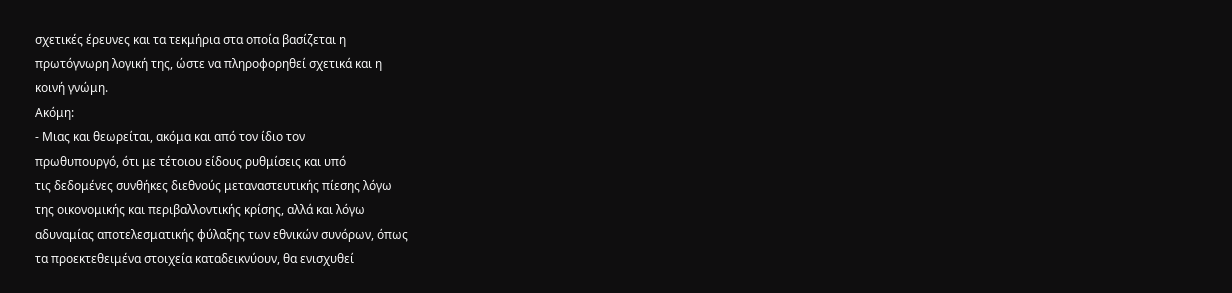σχετικές έρευνες και τα τεκμήρια στα οποία βασίζεται η
πρωτόγνωρη λογική της, ώστε να πληροφορηθεί σχετικά και η
κοινή γνώμη.
Ακόμη:
- Μιας και θεωρείται, ακόμα και από τον ίδιο τον
πρωθυπουργό, ότι με τέτοιου είδους ρυθμίσεις και υπό
τις δεδομένες συνθήκες διεθνούς μεταναστευτικής πίεσης λόγω
της οικονομικής και περιβαλλοντικής κρίσης, αλλά και λόγω
αδυναμίας αποτελεσματικής φύλαξης των εθνικών συνόρων, όπως
τα προεκτεθειμένα στοιχεία καταδεικνύουν, θα ενισχυθεί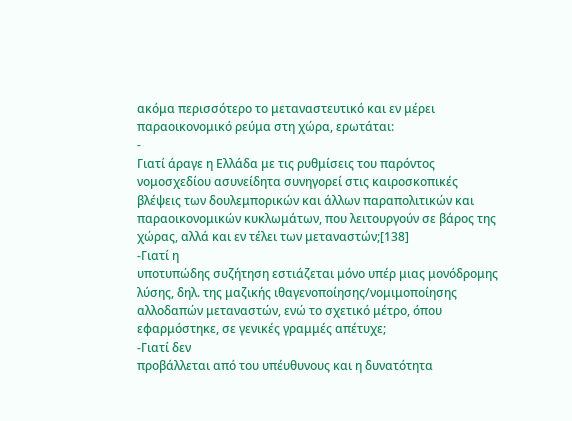ακόμα περισσότερο το μεταναστευτικό και εν μέρει
παραοικονομικό ρεύμα στη χώρα, ερωτάται:
-
Γιατί άραγε η Ελλάδα με τις ρυθμίσεις του παρόντος
νομοσχεδίου ασυνείδητα συνηγορεί στις καιροσκοπικές
βλέψεις των δουλεμπορικών και άλλων παραπολιτικών και
παραοικονομικών κυκλωμάτων, που λειτουργούν σε βάρος της
χώρας, αλλά και εν τέλει των μεταναστών;[138]
-Γιατί η
υποτυπώδης συζήτηση εστιάζεται μόνο υπέρ μιας μονόδρομης
λύσης, δηλ. της μαζικής ιθαγενοποίησης/νομιμοποίησης
αλλοδαπών μεταναστών, ενώ το σχετικό μέτρο, όπου
εφαρμόστηκε, σε γενικές γραμμές απέτυχε;
-Γιατί δεν
προβάλλεται από του υπέυθυνους και η δυνατότητα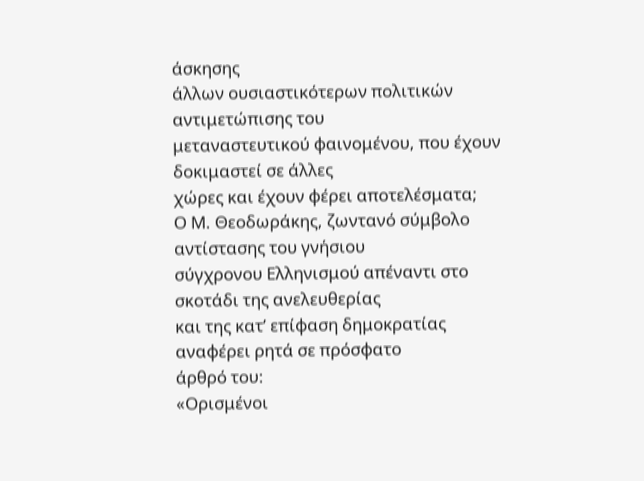άσκησης
άλλων ουσιαστικότερων πολιτικών αντιμετώπισης του
μεταναστευτικού φαινομένου, που έχουν δοκιμαστεί σε άλλες
χώρες και έχουν φέρει αποτελέσματα;
Ο Μ. Θεοδωράκης, ζωντανό σύμβολο αντίστασης του γνήσιου
σύγχρονου Ελληνισμού απέναντι στο σκοτάδι της ανελευθερίας
και της κατ’ επίφαση δημοκρατίας αναφέρει ρητά σε πρόσφατο
άρθρό του:
«Ορισμένοι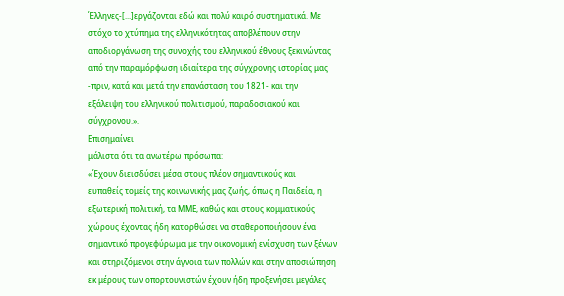Έλληνες-[...]εργάζονται εδώ και πολύ καιρό συστηματικά. Με
στόχο το χτύπημα της ελληνικότητας αποβλέπουν στην
αποδιοργάνωση της συνοχής του ελληνικού έθνους ξεκινώντας
από την παραμόρφωση ιδιαίτερα της σύγχρονης ιστορίας μας
-πριν, κατά και μετά την επανάσταση του 1821- και την
εξάλειψη του ελληνικού πολιτισμού, παραδοσιακού και
σύγχρονου.».
Επισημαίνει
μάλιστα ότι τα ανωτέρω πρόσωπα:
«Έχουν διεισδύσει μέσα στους πλέον σημαντικούς και
ευπαθείς τομείς της κοινωνικής μας ζωής, όπως η Παιδεία, η
εξωτερική πολιτική, τα ΜΜΕ, καθώς και στους κομματικούς
χώρους έχοντας ήδη κατορθώσει να σταθεροποιήσουν ένα
σημαντικό προγεφύρωμα με την οικονομική ενίσχυση των ξένων
και στηριζόμενοι στην άγνοια των πολλών και στην αποσιώπηση
εκ μέρους των οπορτουνιστών έχουν ήδη προξενήσει μεγάλες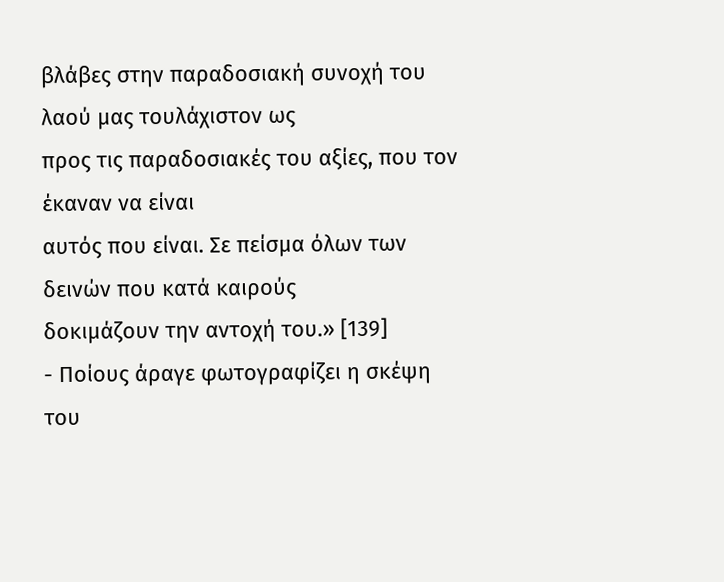βλάβες στην παραδοσιακή συνοχή του λαού μας τουλάχιστον ως
προς τις παραδοσιακές του αξίες, που τον έκαναν να είναι
αυτός που είναι. Σε πείσμα όλων των δεινών που κατά καιρούς
δοκιμάζουν την αντοχή του.» [139]
- Ποίους άραγε φωτογραφίζει η σκέψη του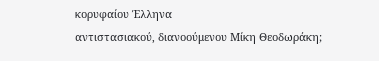κορυφαίου Έλληνα
αντιστασιακού, διανοούμενου Μίκη Θεοδωράκη;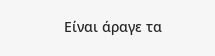Είναι άραγε τα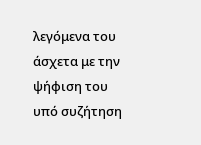λεγόμενα του άσχετα με την ψήφιση του υπό συζήτηση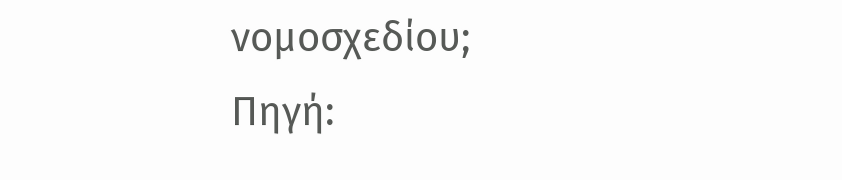νομοσχεδίου;
Πηγή: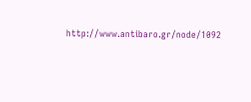http://www.antibaro.gr/node/1092